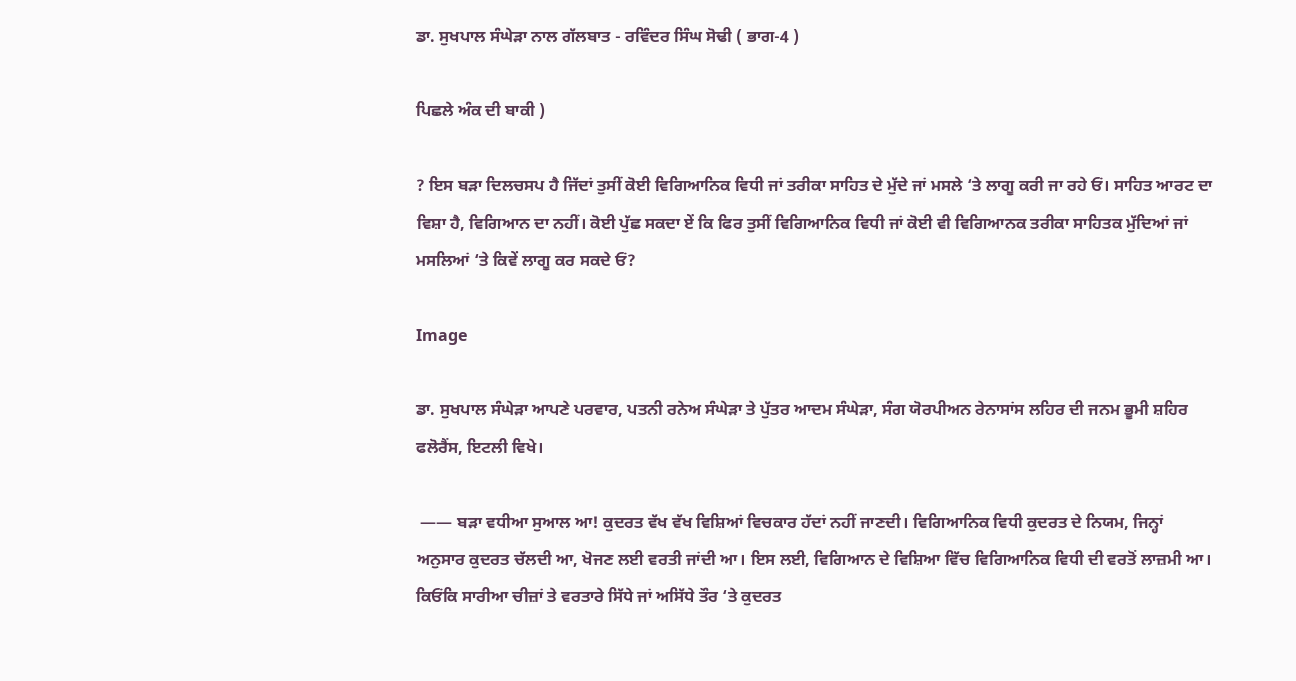ਡਾ. ਸੁਖਪਾਲ ਸੰਘੇੜਾ ਨਾਲ ਗੱਲਬਾਤ - ਰਵਿੰਦਰ ਸਿੰਘ ਸੋਢੀ ( ਭਾਗ-4 )

ਪਿਛਲੇ ਅੰਕ ਦੀ ਬਾਕੀ )

? ਇਸ ਬੜਾ ਦਿਲਚਸਪ ਹੈ ਜਿੱਦਾਂ ਤੁਸੀਂ ਕੋਈ ਵਿਗਿਆਨਿਕ ਵਿਧੀ ਜਾਂ ਤਰੀਕਾ ਸਾਹਿਤ ਦੇ ਮੁੱਦੇ ਜਾਂ ਮਸਲੇ ‘ਤੇ ਲਾਗੂ ਕਰੀ ਜਾ ਰਹੇ ਓਂ। ਸਾਹਿਤ ਆਰਟ ਦਾ ਵਿਸ਼ਾ ਹੈ, ਵਿਗਿਆਨ ਦਾ ਨਹੀਂ। ਕੋਈ ਪੁੱਛ ਸਕਦਾ ਏਂ ਕਿ ਫਿਰ ਤੁਸੀਂ ਵਿਗਿਆਨਿਕ ਵਿਧੀ ਜਾਂ ਕੋਈ ਵੀ ਵਿਗਿਆਨਕ ਤਰੀਕਾ ਸਾਹਿਤਕ ਮੁੱਦਿਆਂ ਜਾਂ ਮਸਲਿਆਂ ‘ਤੇ ਕਿਵੇਂ ਲਾਗੂ ਕਰ ਸਕਦੇ ਓਂ?

Image

ਡਾ. ਸੁਖਪਾਲ ਸੰਘੇੜਾ ਆਪਣੇ ਪਰਵਾਰ, ਪਤਨੀ ਰਨੇਅ ਸੰਘੇੜਾ ਤੇ ਪੁੱਤਰ ਆਦਮ ਸੰਘੇੜਾ, ਸੰਗ ਯੋਰਪੀਅਨ ਰੇਨਾਸਾਂਸ ਲਹਿਰ ਦੀ ਜਨਮ ਭੂਮੀ ਸ਼ਹਿਰ ਫਲੋਰੈਂਸ, ਇਟਲੀ ਵਿਖੇ।

 —— ਬੜਾ ਵਧੀਆ ਸੁਆਲ ਆ! ਕੁਦਰਤ ਵੱਖ ਵੱਖ ਵਿਸ਼ਿਆਂ ਵਿਚਕਾਰ ਹੱਦਾਂ ਨਹੀਂ ਜਾਣਦੀ। ਵਿਗਿਆਨਿਕ ਵਿਧੀ ਕੁਦਰਤ ਦੇ ਨਿਯਮ, ਜਿਨ੍ਹਾਂ ਅਨੁਸਾਰ ਕੁਦਰਤ ਚੱਲਦੀ ਆ, ਖੋਜਣ ਲਈ ਵਰਤੀ ਜਾਂਦੀ ਆ। ਇਸ ਲਈ, ਵਿਗਿਆਨ ਦੇ ਵਿਸ਼ਿਆ ਵਿੱਚ ਵਿਗਿਆਨਿਕ ਵਿਧੀ ਦੀ ਵਰਤੋਂ ਲਾਜ਼ਮੀ ਆ। ਕਿਓਂਕਿ ਸਾਰੀਆ ਚੀਜ਼ਾਂ ਤੇ ਵਰਤਾਰੇ ਸਿੱਧੇ ਜਾਂ ਅਸਿੱਧੇ ਤੌਰ ‘ਤੇ ਕੁਦਰਤ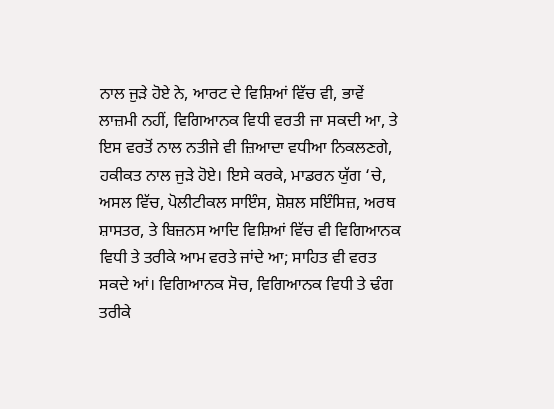ਨਾਲ ਜੁੜੇ ਹੋਏ ਨੇ, ਆਰਟ ਦੇ ਵਿਸ਼ਿਆਂ ਵਿੱਚ ਵੀ, ਭਾਵੇਂ ਲਾਜ਼ਮੀ ਨਹੀਂ, ਵਿਗਿਆਨਕ ਵਿਧੀ ਵਰਤੀ ਜਾ ਸਕਦੀ ਆ, ਤੇ ਇਸ ਵਰਤੋਂ ਨਾਲ ਨਤੀਜੇ ਵੀ ਜ਼ਿਆਦਾ ਵਧੀਆ ਨਿਕਲਣਗੇ, ਹਕੀਕਤ ਨਾਲ ਜੁੜੇ ਹੋਏ। ਇਸੇ ਕਰਕੇ, ਮਾਡਰਨ ਯੁੱਗ ‘ਚੇ, ਅਸਲ ਵਿੱਚ, ਪੋਲੀਟੀਕਲ ਸਾਇੰਸ, ਸ਼ੋਸ਼ਲ ਸਇੰਸਿਜ਼, ਅਰਥ ਸ਼ਾਸਤਰ, ਤੇ ਬਿਜ਼ਨਸ ਆਦਿ ਵਿਸ਼ਿਆਂ ਵਿੱਚ ਵੀ ਵਿਗਿਆਨਕ ਵਿਧੀ ਤੇ ਤਰੀਕੇ ਆਮ ਵਰਤੇ ਜਾਂਦੇ ਆ; ਸਾਹਿਤ ਵੀ ਵਰਤ ਸਕਦੇ ਆਂ। ਵਿਗਿਆਨਕ ਸੋਚ, ਵਿਗਿਆਨਕ ਵਿਧੀ ਤੇ ਢੰਗ ਤਰੀਕੇ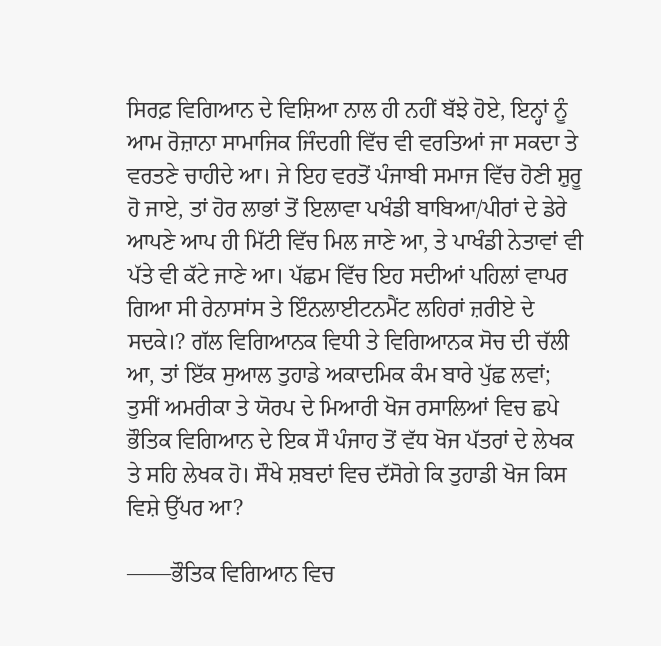ਸਿਰਫ਼ ਵਿਗਿਆਨ ਦੇ ਵਿਸ਼ਿਆ ਨਾਲ ਹੀ ਨਹੀਂ ਬੱਝੇ ਹੋਏ, ਇਨ੍ਹਾਂ ਨੂੰ ਆਮ ਰੋਜ਼ਾਨਾ ਸਾਮਾਜਿਕ ਜਿੰਦਗੀ ਵਿੱਚ ਵੀ ਵਰਤਿਆਂ ਜਾ ਸਕਦਾ ਤੇ ਵਰਤਣੇ ਚਾਹੀਦੇ ਆ। ਜੇ ਇਹ ਵਰਤੋਂ ਪੰਜਾਬੀ ਸਮਾਜ ਵਿੱਚ ਹੋਣੀ ਸ਼ੁਰੂ ਹੋ ਜਾਏ, ਤਾਂ ਹੋਰ ਲਾਭਾਂ ਤੋਂ ਇਲਾਵਾ ਪਖੰਡੀ ਬਾਬਿਆ/ਪੀਰਾਂ ਦੇ ਡੇਰੇ ਆਪਣੇ ਆਪ ਹੀ ਮਿੱਟੀ ਵਿੱਚ ਮਿਲ ਜਾਣੇ ਆ, ਤੇ ਪਾਖੰਡੀ ਨੇਤਾਵਾਂ ਵੀ ਪੱਤੇ ਵੀ ਕੱਟੇ ਜਾਣੇ ਆ। ਪੱਛਮ ਵਿੱਚ ਇਹ ਸਦੀਆਂ ਪਹਿਲਾਂ ਵਾਪਰ ਗਿਆ ਸੀ ਰੇਨਾਸਾਂਸ ਤੇ ਇੰਨਲਾਈਟਨਮੈਂਟ ਲਹਿਰਾਂ ਜ਼ਰੀਏ ਦੇ ਸਦਕੇ।? ਗੱਲ ਵਿਗਿਆਨਕ ਵਿਧੀ ਤੇ ਵਿਗਿਆਨਕ ਸੋਚ ਦੀ ਚੱਲੀ ਆ, ਤਾਂ ਇੱਕ ਸੁਆਲ ਤੁਹਾਡੇ ਅਕਾਦਮਿਕ ਕੰਮ ਬਾਰੇ ਪੁੱਛ ਲਵਾਂ; ਤੁਸੀਂ ਅਮਰੀਕਾ ਤੇ ਯੋਰਪ ਦੇ ਮਿਆਰੀ ਖੋਜ ਰਸਾਲਿਆਂ ਵਿਚ ਛਪੇ ਭੌਤਿਕ ਵਿਗਿਆਨ ਦੇ ਇਕ ਸੌ ਪੰਜਾਹ ਤੋਂ ਵੱਧ ਖੋਜ ਪੱਤਰਾਂ ਦੇ ਲੇਖਕ ਤੇ ਸਹਿ ਲੇਖਕ ਹੋ। ਸੌਖੇ ਸ਼ਬਦਾਂ ਵਿਚ ਦੱਸੋਗੇ ਕਿ ਤੁਹਾਡੀ ਖੋਜ ਕਿਸ ਵਿਸ਼ੇ ਉੱਪਰ ਆ?

——ਭੌਤਿਕ ਵਿਗਿਆਨ ਵਿਚ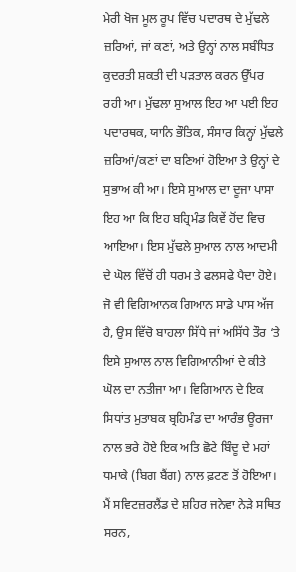ਮੇਰੀ ਖੋਜ ਮੂਲ ਰੂਪ ਵਿੱਚ ਪਦਾਰਥ ਦੇ ਮੁੱਢਲੇ ਜ਼ਰਿਆਂ, ਜਾਂ ਕਣਾਂ, ਅਤੇ ਉਨ੍ਹਾਂ ਨਾਲ ਸਬੰਧਿਤ ਕੁਦਰਤੀ ਸ਼ਕਤੀ ਦੀ ਪੜਤਾਲ ਕਰਨ ਉੱਪਰ ਰਹੀ ਆ। ਮੁੱਢਲਾ ਸੁਆਲ ਇਹ ਆ ਪਈ ਇਹ ਪਦਾਰਥਕ, ਯਾਨਿ ਭੌਤਿਕ, ਸੰਸਾਰ ਕਿਨ੍ਹਾਂ ਮੁੱਢਲੇ ਜ਼ਰਿਆਂ/ਕਣਾਂ ਦਾ ਬਣਿਆਂ ਹੋਇਆ ਤੇ ਉਨ੍ਹਾਂ ਦੇ ਸੁਭਾਅ ਕੀ ਆ। ਇਸੇ ਸੁਆਲ ਦਾ ਦੂਜਾ ਪਾਸਾ ਇਹ ਆ ਕਿ ਇਹ ਬਹ੍ਰਿਮੰਡ ਕਿਵੇਂ ਹੋਂਦ ਵਿਚ ਆਇਆ। ਇਸ ਮੁੱਢਲੇ ਸੁਆਲ ਨਾਲ ਆਦਮੀ ਦੇ ਘੋਲ ਵਿੱਚੋਂ ਹੀ ਧਰਮ ਤੇ ਫਲਸਫੇ ਪੈਦਾ ਹੋਏ। ਜੋ ਵੀ ਵਿਗਿਆਨਕ ਗਿਆਨ ਸਾਡੇ ਪਾਸ ਅੱਜ ਹੈ, ਉਸ ਵਿੱਚੋ ਬਾਹਲਾ ਸਿੱਧੇ ਜਾਂ ਅਸਿੱਧੇ ਤੌਰ ‘ਤੇ ਇਸੇ ਸੁਆਲ ਨਾਲ ਵਿਗਿਆਨੀਆਂ ਦੇ ਕੀਤੇ ਘੋਲ ਦਾ ਨਤੀਜਾ ਆ। ਵਿਗਿਆਨ ਦੇ ਇਕ ਸਿਧਾਂਤ ਮੁਤਾਬਕ ਬ੍ਰਹਿਮੰਡ ਦਾ ਆਰੰਭ ਊਰਜਾ ਨਾਲ ਭਰੇ ਹੋਏ ਇਕ ਅਤਿ ਛੋਟੇ ਬਿੰਦੂ ਦੇ ਮਹਾਂ ਧਮਾਕੇ (ਬਿਗ ਬੈਂਗ) ਨਾਲ ਫ਼ਟਣ ਤੋਂ ਹੋਇਆ। ਮੈਂ ਸਵਿਟਜ਼ਰਲੈਂਡ ਦੇ ਸ਼ਹਿਰ ਜਨੇਵਾ ਨੇੜੇ ਸਥਿਤ ਸਰਨ,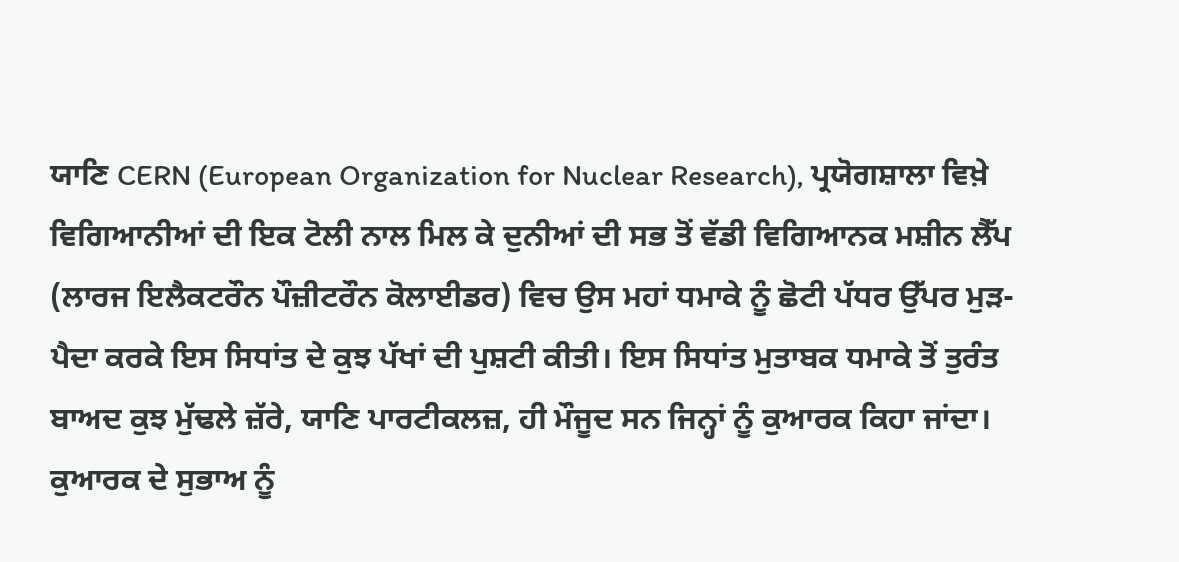ਯਾਣਿ CERN (European Organization for Nuclear Research), ਪ੍ਰਯੋਗਸ਼ਾਲਾ ਵਿਖ਼ੇ ਵਿਗਿਆਨੀਆਂ ਦੀ ਇਕ ਟੋਲੀ ਨਾਲ ਮਿਲ ਕੇ ਦੁਨੀਆਂ ਦੀ ਸਭ ਤੋਂ ਵੱਡੀ ਵਿਗਿਆਨਕ ਮਸ਼ੀਨ ਲੈੱਪ (ਲਾਰਜ ਇਲੈਕਟਰੌਨ ਪੌਜ਼ੀਟਰੌਨ ਕੋਲਾਈਡਰ) ਵਿਚ ਉਸ ਮਹਾਂ ਧਮਾਕੇ ਨੂੰ ਛੋਟੀ ਪੱਧਰ ਉੱਪਰ ਮੁੜ-ਪੈਦਾ ਕਰਕੇ ਇਸ ਸਿਧਾਂਤ ਦੇ ਕੁਝ ਪੱਖਾਂ ਦੀ ਪੁਸ਼ਟੀ ਕੀਤੀ। ਇਸ ਸਿਧਾਂਤ ਮੁਤਾਬਕ ਧਮਾਕੇ ਤੋਂ ਤੁਰੰਤ ਬਾਅਦ ਕੁਝ ਮੁੱਢਲੇ ਜ਼ੱਰੇ, ਯਾਣਿ ਪਾਰਟੀਕਲਜ਼, ਹੀ ਮੌਜੂਦ ਸਨ ਜਿਨ੍ਹਾਂ ਨੂੰ ਕੁਆਰਕ ਕਿਹਾ ਜਾਂਦਾ। ਕੁਆਰਕ ਦੇ ਸੁਭਾਅ ਨੂੰ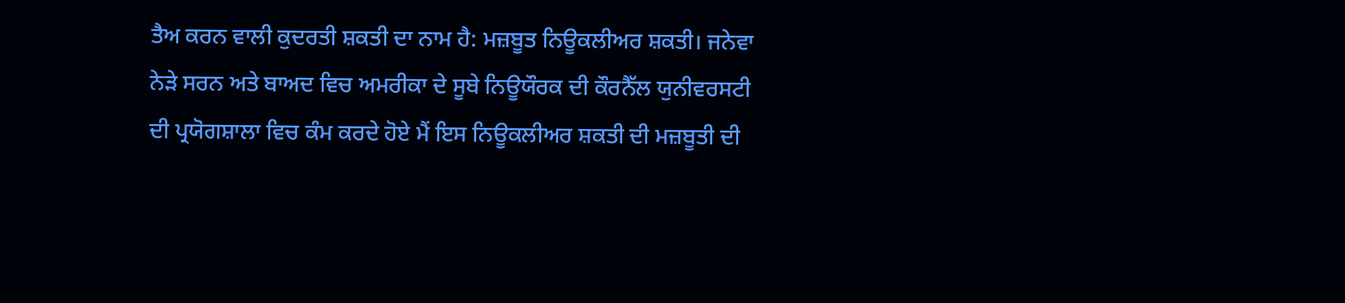ਤੈਅ ਕਰਨ ਵਾਲੀ ਕੁਦਰਤੀ ਸ਼ਕਤੀ ਦਾ ਨਾਮ ਹੈ: ਮਜ਼ਬੂਤ ਨਿਊਕਲੀਅਰ ਸ਼ਕਤੀ। ਜਨੇਵਾ ਨੇੜੇ ਸਰਨ ਅਤੇ ਬਾਅਦ ਵਿਚ ਅਮਰੀਕਾ ਦੇ ਸੂਬੇ ਨਿਊਯੌਰਕ ਦੀ ਕੌਰਨੈੱਲ ਯੁਨੀਵਰਸਟੀ ਦੀ ਪ੍ਰਯੋਗਸ਼ਾਲਾ ਵਿਚ ਕੰਮ ਕਰਦੇ ਹੋਏ ਮੈਂ ਇਸ ਨਿਊਕਲੀਅਰ ਸ਼ਕਤੀ ਦੀ ਮਜ਼ਬੂਤੀ ਦੀ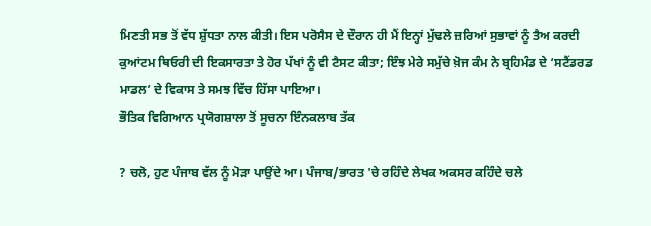ਮਿਣਤੀ ਸਭ ਤੋਂ ਵੱਧ ਸ਼ੁੱਧਤਾ ਨਾਲ ਕੀਤੀ। ਇਸ ਪਰੋਸੈਸ ਦੇ ਦੌਰਾਨ ਹੀ ਮੈਂ ਇਨ੍ਹਾਂ ਮੁੱਢਲੇ ਜ਼ਰਿਆਂ ਸੁਭਾਵਾਂ ਨੂੰ ਤੈਅ ਕਰਦੀ ਕੁਆਂਟਮ ਥਿਓਰੀ ਦੀ ਇਕਸਾਰਤਾ ਤੇ ਹੋਰ ਪੱਖਾਂ ਨੂੰ ਵੀ ਟੈਸਟ ਕੀਤਾ; ਇੰਝ ਮੇਰੇ ਸਮੁੱਚੇ ਖ਼ੋਜ ਕੰਮ ਨੇ ਬ੍ਰਹਿਮੰਡ ਦੇ ‘ਸਟੈਂਡਰਡ ਮਾਡਲ’ ਦੇ ਵਿਕਾਸ ਤੇ ਸਮਝ ਵਿੱਚ ਹਿੱਸਾ ਪਾਇਆ।
ਭੌਤਿਕ ਵਿਗਿਆਨ ਪ੍ਰਯੋਗਸ਼ਾਲਾ ਤੋਂ ਸੂਚਨਾ ਇੰਨਕਲਾਬ ਤੱਕ

? ਚਲੋ, ਹੁਣ ਪੰਜਾਬ ਵੱਲ ਨੂੰ ਮੋੜਾ ਪਾਉਂਦੇ ਆ। ਪੰਜਾਬ/ਭਾਰਤ 'ਚੇ ਰਹਿੰਦੇ ਲੇਖਕ ਅਕਸਰ ਕਹਿੰਦੇ ਚਲੇ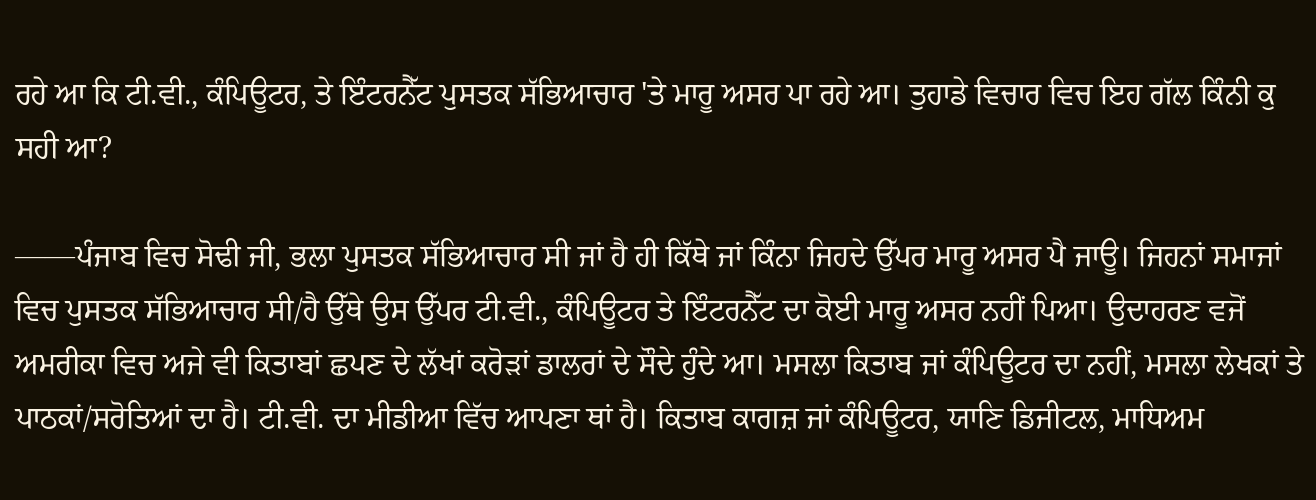ਰਹੇ ਆ ਕਿ ਟੀ.ਵੀ., ਕੰਪਿਊਟਰ, ਤੇ ਇੰਟਰਨੈੱਟ ਪੁਸਤਕ ਸੱਭਿਆਚਾਰ 'ਤੇ ਮਾਰੂ ਅਸਰ ਪਾ ਰਹੇ ਆ। ਤੁਹਾਡੇ ਵਿਚਾਰ ਵਿਚ ਇਹ ਗੱਲ ਕਿੰਨੀ ਕੁ ਸਹੀ ਆ?

——ਪੰਜਾਬ ਵਿਚ ਸੋਢੀ ਜੀ, ਭਲਾ ਪੁਸਤਕ ਸੱਭਿਆਚਾਰ ਸੀ ਜਾਂ ਹੈ ਹੀ ਕਿੱਥੇ ਜਾਂ ਕਿੰਨਾ ਜਿਹਦੇ ਉੱਪਰ ਮਾਰੂ ਅਸਰ ਪੈ ਜਾਊ। ਜਿਹਨਾਂ ਸਮਾਜਾਂ ਵਿਚ ਪੁਸਤਕ ਸੱਭਿਆਚਾਰ ਸੀ/ਹੈ ਉੱਥੇ ਉਸ ਉੱਪਰ ਟੀ.ਵੀ., ਕੰਪਿਊਟਰ ਤੇ ਇੰਟਰਨੈੱਟ ਦਾ ਕੋਈ ਮਾਰੂ ਅਸਰ ਨਹੀਂ ਪਿਆ। ਉਦਾਹਰਣ ਵਜੋਂ ਅਮਰੀਕਾ ਵਿਚ ਅਜੇ ਵੀ ਕਿਤਾਬਾਂ ਛਪਣ ਦੇ ਲੱਖਾਂ ਕਰੋੜਾਂ ਡਾਲਰਾਂ ਦੇ ਸੌਦੇ ਹੁੰਦੇ ਆ। ਮਸਲਾ ਕਿਤਾਬ ਜਾਂ ਕੰਪਿਊਟਰ ਦਾ ਨਹੀਂ, ਮਸਲਾ ਲੇਖਕਾਂ ਤੇ ਪਾਠਕਾਂ/ਸਰੋਤਿਆਂ ਦਾ ਹੈ। ਟੀ.ਵੀ. ਦਾ ਮੀਡੀਆ ਵਿੱਚ ਆਪਣਾ ਥਾਂ ਹੈ। ਕਿਤਾਬ ਕਾਗਜ਼ ਜਾਂ ਕੰਪਿਊਟਰ, ਯਾਣਿ ਡਿਜੀਟਲ, ਮਾਧਿਅਮ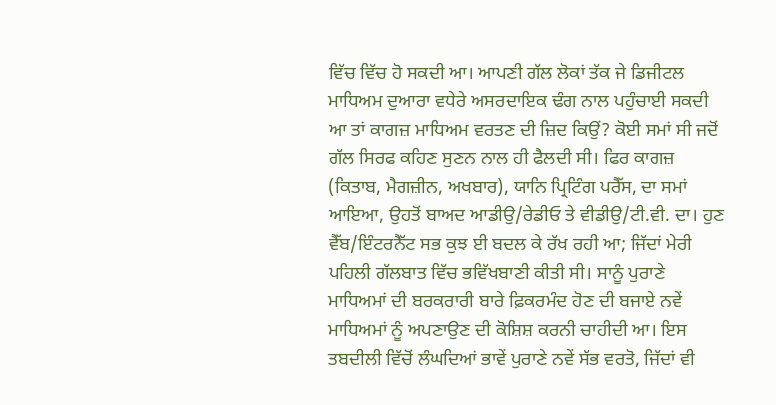ਵਿੱਚ ਵਿੱਚ ਹੋ ਸਕਦੀ ਆ। ਆਪਣੀ ਗੱਲ ਲੋਕਾਂ ਤੱਕ ਜੇ ਡਿਜੀਟਲ ਮਾਧਿਅਮ ਦੁਆਰਾ ਵਧੇਰੇ ਅਸਰਦਾਇਕ ਢੰਗ ਨਾਲ ਪਹੁੰਚਾਈ ਸਕਦੀ ਆ ਤਾਂ ਕਾਗਜ਼ ਮਾਧਿਅਮ ਵਰਤਣ ਦੀ ਜ਼ਿਦ ਕਿਉਂ? ਕੋਈ ਸਮਾਂ ਸੀ ਜਦੋਂ ਗੱਲ ਸਿਰਫ ਕਹਿਣ ਸੁਣਨ ਨਾਲ ਹੀ ਫੈਲਦੀ ਸੀ। ਫਿਰ ਕਾਗਜ਼ (ਕਿਤਾਬ, ਮੈਗਜ਼ੀਨ, ਅਖਬਾਰ), ਯਾਨਿ ਪ੍ਰਿਟਿੰਗ ਪਰੈੱਸ, ਦਾ ਸਮਾਂ ਆਇਆ, ਉਹਤੋਂ ਬਾਅਦ ਆਡੀਉ/ਰੇਡੀਓ ਤੇ ਵੀਡੀਉ/ਟੀ.ਵੀ. ਦਾ। ਹੁਣ ਵੈੱਬ/ਇੰਟਰਨੈੱਟ ਸਭ ਕੁਝ ਈ ਬਦਲ ਕੇ ਰੱਖ ਰਹੀ ਆ; ਜਿੱਦਾਂ ਮੇਰੀ ਪਹਿਲੀ ਗੱਲਬਾਤ ਵਿੱਚ ਭਵਿੱਖਬਾਣੀ ਕੀਤੀ ਸੀ। ਸਾਨੂੰ ਪੁਰਾਣੇ ਮਾਧਿਅਮਾਂ ਦੀ ਬਰਕਰਾਰੀ ਬਾਰੇ ਫ਼ਿਕਰਮੰਦ ਹੋਣ ਦੀ ਬਜਾਏ ਨਵੇਂ ਮਾਧਿਅਮਾਂ ਨੂੰ ਅਪਣਾਉਣ ਦੀ ਕੋਸ਼ਿਸ਼ ਕਰਨੀ ਚਾਹੀਦੀ ਆ। ਇਸ ਤਬਦੀਲੀ ਵਿੱਚੋਂ ਲੰਘਦਿਆਂ ਭਾਵੇਂ ਪੁਰਾਣੇ ਨਵੇਂ ਸੱਭ ਵਰਤੋ, ਜਿੱਦਾਂ ਵੀ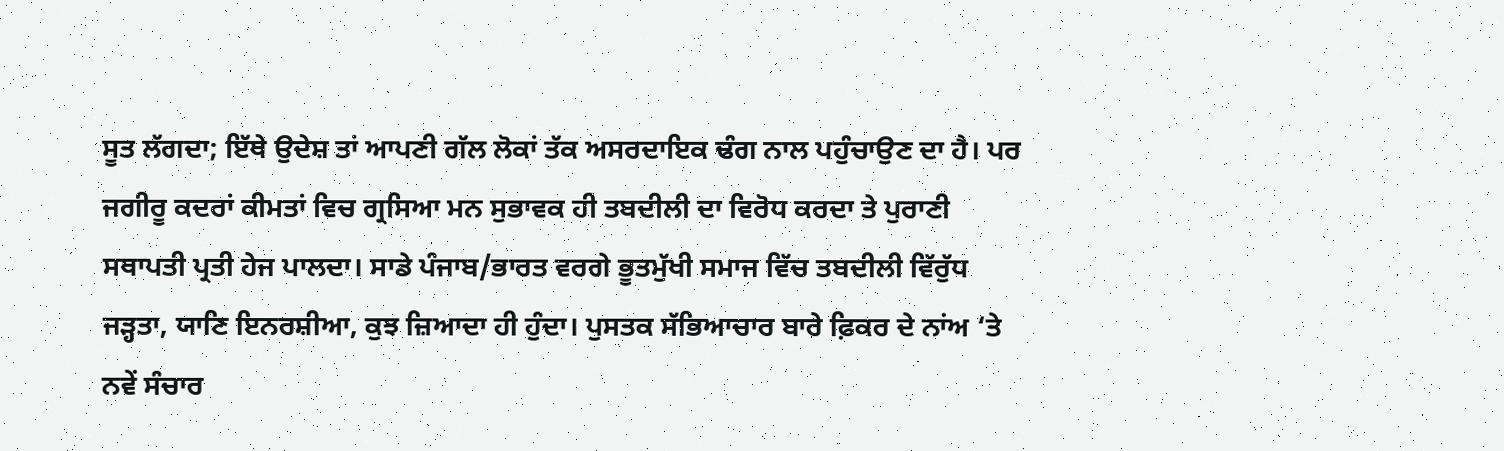ਸੂਤ ਲੱਗਦਾ; ਇੱਥੇ ਉਦੇਸ਼ ਤਾਂ ਆਪਣੀ ਗੱਲ ਲੋਕਾਂ ਤੱਕ ਅਸਰਦਾਇਕ ਢੰਗ ਨਾਲ ਪਹੁੰਚਾਉਣ ਦਾ ਹੈ। ਪਰ ਜਗੀਰੂ ਕਦਰਾਂ ਕੀਮਤਾਂ ਵਿਚ ਗ੍ਰਸਿਆ ਮਨ ਸੁਭਾਵਕ ਹੀ ਤਬਦੀਲੀ ਦਾ ਵਿਰੋਧ ਕਰਦਾ ਤੇ ਪੁਰਾਣੀ ਸਥਾਪਤੀ ਪ੍ਰਤੀ ਹੇਜ ਪਾਲਦਾ। ਸਾਡੇ ਪੰਜਾਬ/ਭਾਰਤ ਵਰਗੇ ਭੂਤਮੁੱਖੀ ਸਮਾਜ ਵਿੱਚ ਤਬਦੀਲੀ ਵਿੱਰੁੱਧ ਜੜ੍ਹਤਾ, ਯਾਣਿ ਇਨਰਸ਼ੀਆ, ਕੁਝ ਜ਼ਿਆਦਾ ਹੀ ਹੁੰਦਾ। ਪੁਸਤਕ ਸੱਭਿਆਚਾਰ ਬਾਰੇ ਫ਼ਿਕਰ ਦੇ ਨਾਂਅ ‘ਤੇ ਨਵੇਂ ਸੰਚਾਰ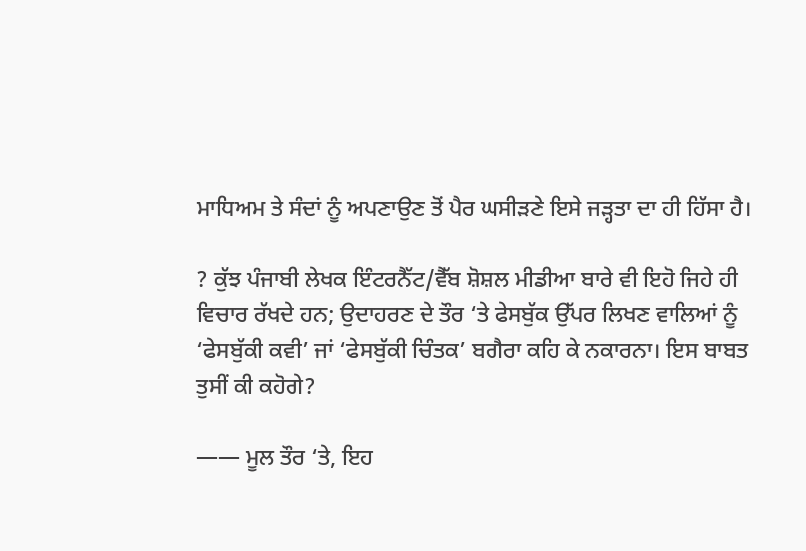ਮਾਧਿਅਮ ਤੇ ਸੰਦਾਂ ਨੂੰ ਅਪਣਾਉਣ ਤੋਂ ਪੈਰ ਘਸੀੜਣੇ ਇਸੇ ਜੜ੍ਹਤਾ ਦਾ ਹੀ ਹਿੱਸਾ ਹੈ।

? ਕੁੱਝ ਪੰਜਾਬੀ ਲੇਖਕ ਇੰਟਰਨੈੱਟ/ਵੈੱਬ ਸ਼ੋਸ਼ਲ ਮੀਡੀਆ ਬਾਰੇ ਵੀ ਇਹੋ ਜਿਹੇ ਹੀ ਵਿਚਾਰ ਰੱਖਦੇ ਹਨ; ਉਦਾਹਰਣ ਦੇ ਤੌਰ ‘ਤੇ ਫੇਸਬੁੱਕ ਉੱਪਰ ਲਿਖਣ ਵਾਲਿਆਂ ਨੂੰ ‘ਫੇਸਬੁੱਕੀ ਕਵੀ’ ਜਾਂ ‘ਫੇਸਬੁੱਕੀ ਚਿੰਤਕ’ ਬਗੈਰਾ ਕਹਿ ਕੇ ਨਕਾਰਨਾ। ਇਸ ਬਾਬਤ ਤੁਸੀਂ ਕੀ ਕਹੋਗੇ?

—— ਮੂਲ ਤੌਰ ‘ਤੇ, ਇਹ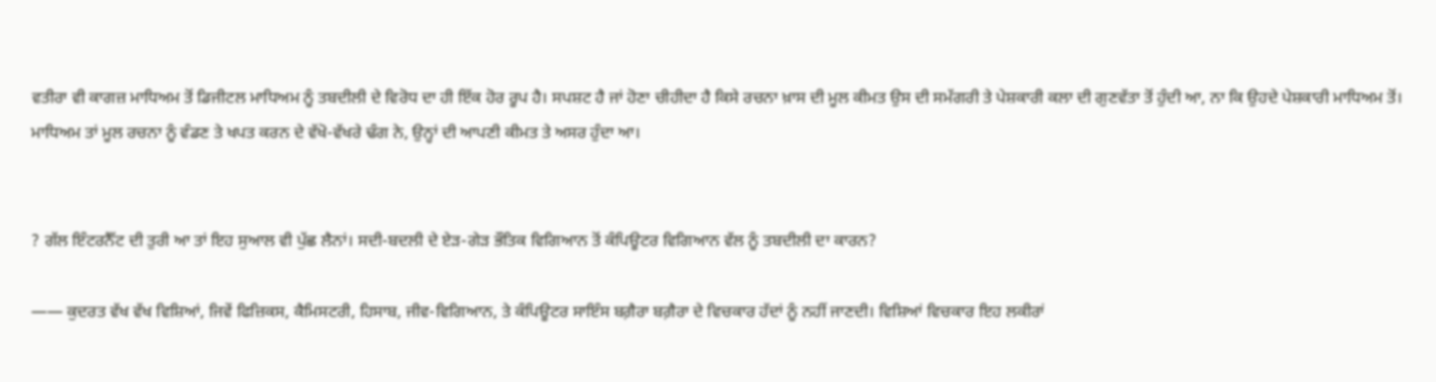ਵਤੀਰਾ ਵੀ ਕਾਗਜ਼ ਮਾਧਿਅਮ ਤੋਂ ਡਿਜੀਟਲ ਮਾਧਿਅਮ ਨੂੰ ਤਬਦੀਲੀ ਦੇ ਵਿਰੋਧ ਦਾ ਹੀ ਇੱਕ ਹੋਰ ਰੂਪ ਹੈ। ਸਪਸ਼ਟ ਹੈ ਜਾਂ ਹੋਣਾ ਚੀਹੀਦਾ ਹੈ ਕਿਸੇ ਰਚਨਾ ਖ਼ਾਸ ਦੀ ਮੂਲ ਕੀਮਤ ਉਸ ਦੀ ਸਮੱਗਰੀ ਤੇ ਪੇਸ਼ਕਾਰੀ ਕਲਾ ਦੀ ਗੁਣਵੱਤਾ ਤੋਂ ਹੁੰਦੀ ਆ, ਨਾ ਕਿ ਉਹਦੇ ਪੇਸ਼ਕਾਰੀ ਮਾਧਿਅਮ ਤੋਂ। ਮਾਧਿਅਮ ਤਾਂ ਮੂਲ ਰਚਨਾ ਨੂੰ ਵੰਡਣ ਤੇ ਖਪਤ ਕਰਨ ਦੇ ਵੱਖੋ-ਵੱਖਰੇ ਢੰਗ ਨੇ, ਉਨ੍ਹਾਂ ਦੀ ਆਪਣੀ ਕੀਮਤ ਤੇ ਅਸਰ ਹੁੰਦਾ ਆ।


? ਗੱਲ ਇੰਟਰਨੈੱਟ ਦੀ ਤੁਰੀ ਆ ਤਾਂ ਇਹ ਸੁਆਲ ਵੀ ਪੁੱਛ ਲੈਨਾਂ। ਸਦੀ-ਬਦਲੀ ਦੇ ਏੜ-ਗੇੜ ਭੌਤਿਕ ਵਿਗਿਆਨ ਤੋਂ ਕੰਪਿਊਟਰ ਵਿਗਿਆਨ ਵੱਲ ਨੂੰ ਤਬਦੀਲੀ ਦਾ ਕਾਰਨ?

—— ਕੁਦਰਤ ਵੱਖ ਵੱਖ ਵਿਸ਼ਿਆਂ, ਜਿਵੇਂ ਫਿਜ਼ਿਕਸ, ਕੈਮਿਸਟਰੀ, ਹਿਸਾਬ, ਜੀਵ-ਵਿਗਿਆਨ, ਤੇ ਕੰਪਿਊਟਰ ਸਾਇੰਸ ਬਗ਼ੈਰਾ ਬਗ਼ੈਰਾ ਦੇ ਵਿਚਕਾਰ ਹੱਦਾਂ ਨੂੰ ਨਹੀਂ ਜਾਣਦੀ। ਵਿਸ਼ਿਆਂ ਵਿਚਕਾਰ ਇਹ ਲਕੀਰਾਂ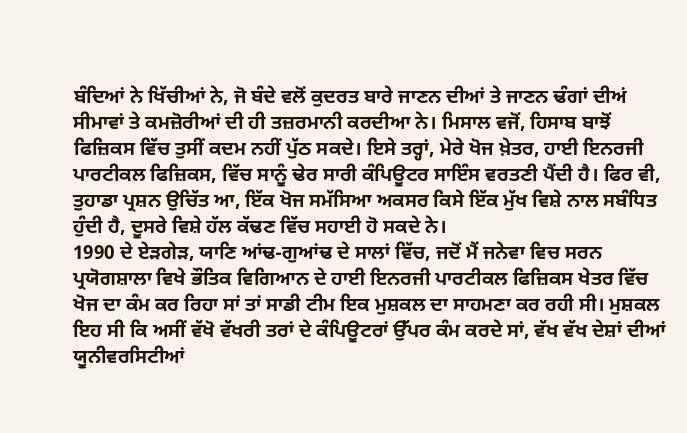ਬੰਦਿਆਂ ਨੇ ਖਿੱਚੀਆਂ ਨੇ, ਜੋ ਬੰਦੇ ਵਲੋਂ ਕੁਦਰਤ ਬਾਰੇ ਜਾਣਨ ਦੀਆਂ ਤੇ ਜਾਣਨ ਢੰਗਾਂ ਦੀਅਂ ਸੀਮਾਵਾਂ ਤੇ ਕਮਜ਼ੋਰੀਆਂ ਦੀ ਹੀ ਤਜ਼ਰਮਾਨੀ ਕਰਦੀਆ ਨੇ। ਮਿਸਾਲ ਵਜੋਂ, ਹਿਸਾਬ ਬਾਝੋਂ ਫਿਜ਼ਿਕਸ ਵਿੱਚ ਤੁਸੀਂ ਕਦਮ ਨਹੀਂ ਪੁੱਠ ਸਕਦੇ। ਇਸੇ ਤਰ੍ਹਾਂ, ਮੇਰੇ ਖੋਜ ਖ਼ੇਤਰ, ਹਾਈ ਇਨਰਜੀ ਪਾਰਟੀਕਲ ਫਿਜ਼ਿਕਸ, ਵਿੱਚ ਸਾਨੂੰ ਢੇਰ ਸਾਰੀ ਕੰਪਿਊਟਰ ਸਾਇੰਸ ਵਰਤਣੀ ਪੈਂਦੀ ਹੈ। ਫਿਰ ਵੀ, ਤੁਹਾਡਾ ਪ੍ਰਸ਼ਨ ਉਚਿੱਤ ਆ, ਇੱਕ ਖੋਜ ਸਮੱਸਿਆ ਅਕਸਰ ਕਿਸੇ ਇੱਕ ਮੁੱਖ ਵਿਸ਼ੇ ਨਾਲ ਸਬੰਧਿਤ ਹੁੰਦੀ ਹੈ, ਦੂਸਰੇ ਵਿਸ਼ੇ ਹੱਲ ਕੱਢਣ ਵਿੱਚ ਸਹਾਈ ਹੋ ਸਕਦੇ ਨੇ।
1990 ਦੇ ਏੜਗੇੜ, ਯਾਣਿ ਆਂਢ-ਗੁਆਂਢ ਦੇ ਸਾਲਾਂ ਵਿੱਚ, ਜਦੋਂ ਮੈਂ ਜਨੇਵਾ ਵਿਚ ਸਰਨ ਪ੍ਰਯੋਗਸ਼ਾਲਾ ਵਿਖੇ ਭੌਤਿਕ ਵਿਗਿਆਨ ਦੇ ਹਾਈ ਇਨਰਜੀ ਪਾਰਟੀਕਲ ਫਿਜ਼ਿਕਸ ਖੇਤਰ ਵਿੱਚ ਖੋਜ ਦਾ ਕੰਮ ਕਰ ਰਿਹਾ ਸਾਂ ਤਾਂ ਸਾਡੀ ਟੀਮ ਇਕ ਮੁਸ਼ਕਲ ਦਾ ਸਾਹਮਣਾ ਕਰ ਰਹੀ ਸੀ। ਮੁਸ਼ਕਲ ਇਹ ਸੀ ਕਿ ਅਸੀਂ ਵੱਖੋ ਵੱਖਰੀ ਤਰਾਂ ਦੇ ਕੰਪਿਊਟਰਾਂ ਉੱਪਰ ਕੰਮ ਕਰਦੇ ਸਾਂ, ਵੱਖ ਵੱਖ ਦੇਸ਼ਾਂ ਦੀਆਂ ਯੂਨੀਵਰਸਿਟੀਆਂ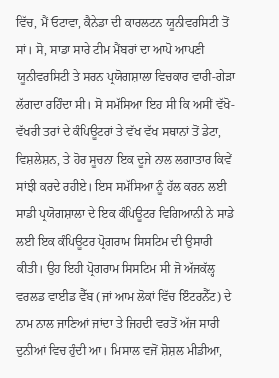ਵਿੱਚ, ਮੈਂ ਓਟਾਵਾ, ਕੈਨੇਡਾ ਦੀ ਕਾਰਲਟਨ ਯੂਨੀਵਰਸਿਟੀ ਤੋਂ ਸਾਂ। ਸੋ, ਸਾਡਾ ਸਾਰੇ ਟੀਮ ਮੈਂਬਰਾਂ ਦਾ ਆਪੋ ਆਪਣੀ ਯੂਨੀਵਰਸਿਟੀ ਤੇ ਸਰਨ ਪ੍ਰਯੋਗਸ਼ਾਲਾ ਵਿਚਕਾਰ ਵਾਰੀ-ਗੇੜਾ ਲੱਗਦਾ ਰਹਿੰਦਾ ਸੀ। ਸੋ ਸਮੱਸਿਆ ਇਹ ਸੀ ਕਿ ਅਸੀਂ ਵੱਖੋ-ਵੱਖਰੀ ਤਰਾਂ ਦੇ ਕੰਪਿਊਟਰਾਂ ਤੇ ਵੱਖ ਵੱਖ ਸਥਾਨਾਂ ਤੋਂ ਡੇਟਾ, ਵਿਸ਼ਲੇਸ਼ਨ, ਤੇ ਹੋਰ ਸੂਚਨਾ ਇਕ ਦੂਜੇ ਨਾਲ ਲਗਾਤਾਰ ਕਿਵੇਂ ਸਾਂਝੀ ਕਰਦੇ ਰਹੀਏ। ਇਸ ਸਮੱਸਿਆ ਨੂੰ ਹੱਲ ਕਰਨ ਲਈ ਸਾਡੀ ਪ੍ਰਯੋਗਸ਼ਾਲਾ ਦੇ ਇਕ ਕੰਪਿਊਟਰ ਵਿਗਿਆਨੀ ਨੇ ਸਾਡੇ ਲਈ ਇਕ ਕੰਪਿਊਟਰ ਪ੍ਰੋਗਰਾਮ ਸਿਸਟਿਮ ਦੀ ਉਸਾਰੀ ਕੀਤੀ। ਉਹ ਇਹੀ ਪ੍ਰੋਗਰਾਮ ਸਿਸਟਿਮ ਸੀ ਜੋ ਅੱਜਕੱਲ੍ਹ ਵਰਲਡ ਵਾਈਡ ਵੈੱਬ (ਜਾਂ ਆਮ ਲੋਕਾਂ ਵਿੱਚ ਇੰਟਰਨੈੱਟ) ਦੇ ਨਾਮ ਨਾਲ ਜਾਣਿਆਂ ਜਾਂਦਾ ਤੇ ਜਿਹਦੀ ਵਰਤੋਂ ਅੱਜ ਸਾਰੀ ਦੁਨੀਆਂ ਵਿਚ ਹੁੰਦੀ ਆ। ਮਿਸਾਲ ਵਜੋਂ ਸ਼ੋਸ਼ਲ ਮੀਡੀਆ,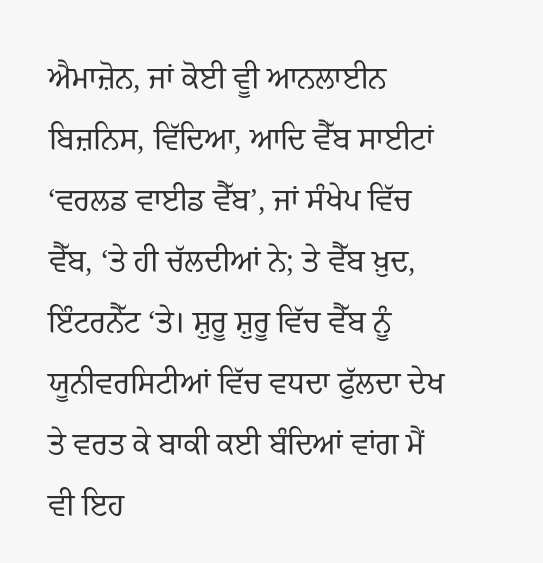ਐਮਾਜ਼ੋਨ, ਜਾਂ ਕੋਈ ਵੂੀ ਆਨਲਾਈਨ ਬਿਜ਼ਨਿਸ, ਵਿੱਦਿਆ, ਆਦਿ ਵੈੱਬ ਸਾਈਟਾਂ ‘ਵਰਲਡ ਵਾਈਡ ਵੈੱਬ’, ਜਾਂ ਸੰਖੇਪ ਵਿੱਚ ਵੈੱਬ, ‘ਤੇ ਹੀ ਚੱਲਦੀਆਂ ਨੇ; ਤੇ ਵੈੱਬ ਖ਼ੁਦ, ਇੰਟਰਨੈੱਟ ‘ਤੇ। ਸ਼ੁਰੂ ਸ਼ੁਰੂ ਵਿੱਚ ਵੈੱਬ ਨੂੰ ਯੂਨੀਵਰਸਿਟੀਆਂ ਵਿੱਚ ਵਧਦਾ ਫੁੱਲਦਾ ਦੇਖ ਤੇ ਵਰਤ ਕੇ ਬਾਕੀ ਕਈ ਬੰਦਿਆਂ ਵਾਂਗ ਮੈਂ ਵੀ ਇਹ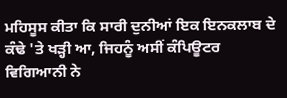ਮਹਿਸੂਸ ਕੀਤਾ ਕਿ ਸਾਰੀ ਦੁਨੀਆਂ ਇਕ ਇਨਕਲਾਬ ਦੇ ਕੰਢੇ 'ਤੇ ਖੜ੍ਹੀ ਆ, ਜਿਹਨੂੰ ਅਸੀਂ ਕੰਪਿਊਟਰ ਵਿਗਿਆਨੀ ਨੇ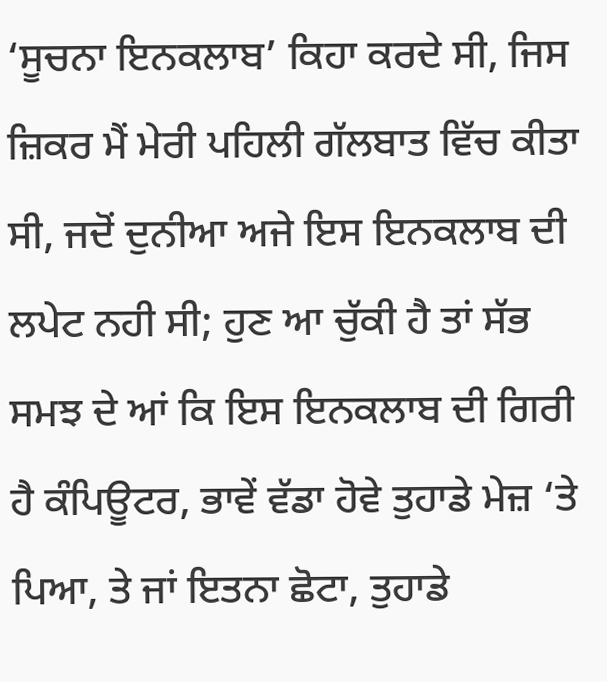‘ਸੂਚਨਾ ਇਨਕਲਾਬ’ ਕਿਹਾ ਕਰਦੇ ਸੀ, ਜਿਸ ਜ਼ਿਕਰ ਮੈਂ ਮੇਰੀ ਪਹਿਲੀ ਗੱਲਬਾਤ ਵਿੱਚ ਕੀਤਾ ਸੀ, ਜਦੋਂ ਦੁਨੀਆ ਅਜੇ ਇਸ ਇਨਕਲਾਬ ਦੀ ਲਪੇਟ ਨਹੀ ਸੀ; ਹੁਣ ਆ ਚੁੱਕੀ ਹੈ ਤਾਂ ਸੱਭ ਸਮਝ ਦੇ ਆਂ ਕਿ ਇਸ ਇਨਕਲਾਬ ਦੀ ਗਿਰੀ ਹੈ ਕੰਪਿਊਟਰ, ਭਾਵੇਂ ਵੱਡਾ ਹੋਵੇ ਤੁਹਾਡੇ ਮੇਜ਼ ‘ਤੇ ਪਿਆ, ਤੇ ਜਾਂ ਇਤਨਾ ਛੋਟਾ, ਤੁਹਾਡੇ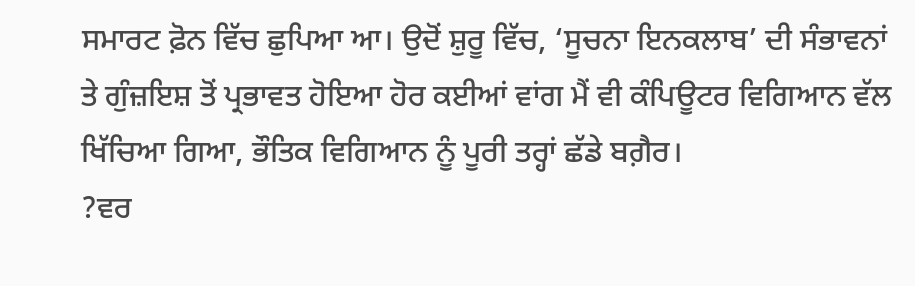ਸਮਾਰਟ ਫ਼ੋਨ ਵਿੱਚ ਛੁਪਿਆ ਆ। ਉਦੋਂ ਸ਼ੁਰੂ ਵਿੱਚ, ‘ਸੂਚਨਾ ਇਨਕਲਾਬ’ ਦੀ ਸੰਭਾਵਨਾਂ ਤੇ ਗੁੰਜ਼ਇਸ਼ ਤੋਂ ਪ੍ਰਭਾਵਤ ਹੋਇਆ ਹੋਰ ਕਈਆਂ ਵਾਂਗ ਮੈਂ ਵੀ ਕੰਪਿਊਟਰ ਵਿਗਿਆਨ ਵੱਲ ਖਿੱਚਿਆ ਗਿਆ, ਭੌਤਿਕ ਵਿਗਿਆਨ ਨੂੰ ਪੂਰੀ ਤਰ੍ਹਾਂ ਛੱਡੇ ਬਗ਼ੈਰ।
?ਵਰ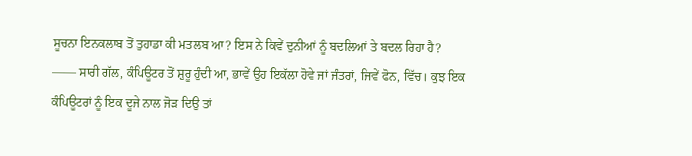ਸੂਚਨਾ ਇਨਕਲਾਬ ਤੋਂ ਤੁਹਾਡਾ ਕੀ ਮਤਲਬ ਆ? ਇਸ ਨੇ ਕਿਵੇਂ ਦੁਨੀਆਂ ਨੂੰ ਬਦਲਿਆਂ ਤੇ ਬਦਲ ਰਿਹਾ ਹੈ?
—— ਸਾਰੀ ਗੱਲ, ਕੰਪਿਊਟਰ ਤੋਂ ਸ਼ੁਰੂ ਹੁੰਦੀ ਆ, ਭਾਵੇਂ ਉਹ ਇਕੱਲਾ ਹੋਵੇ ਜਾਂ ਜੰਤਰਾਂ, ਜਿਵੇਂ ਫੋਨ, ਵਿੱਚ। ਕੁਝ ਇਕ ਕੰਪਿਊਟਰਾਂ ਨੂੰ ਇਕ ਦੂਜੇ ਨਾਲ ਜੋੜ ਦਿਉ ਤਾਂ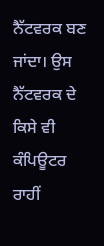ਨੈੱਟਵਰਕ ਬਣ ਜਾਂਦਾ। ਉਸ ਨੈੱਟਵਰਕ ਦੇ ਕਿਸੇ ਵੀ ਕੰਪਿਊਟਰ ਰਾਹੀਂ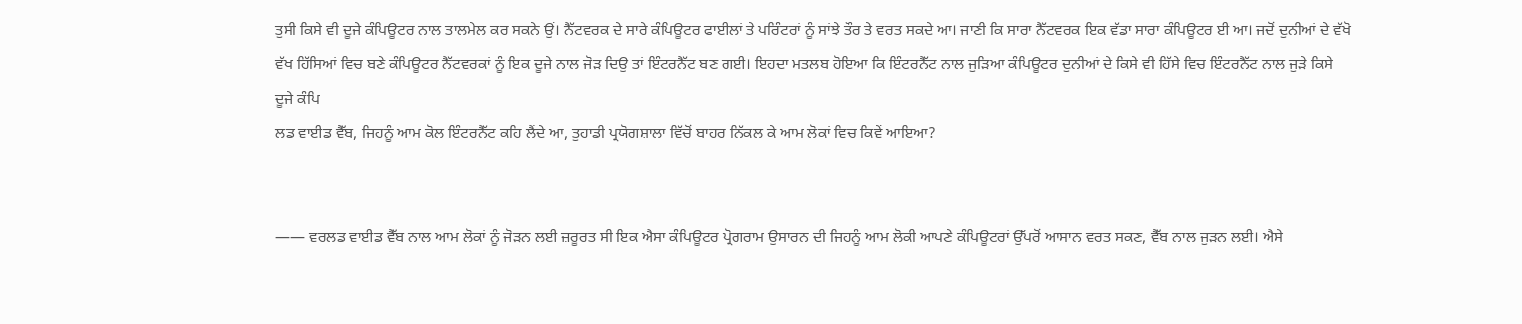ਤੁਸੀ ਕਿਸੇ ਵੀ ਦੂਜੇ ਕੰਪਿਊਟਰ ਨਾਲ ਤਾਲਮੇਲ ਕਰ ਸਕਨੇ ਉਂ। ਨੈੱਟਵਰਕ ਦੇ ਸਾਰੇ ਕੰਪਿਊਟਰ ਫਾਈਲਾਂ ਤੇ ਪਰਿੰਟਰਾਂ ਨੂੰ ਸਾਂਝੇ ਤੌਰ ਤੇ ਵਰਤ ਸਕਦੇ ਆ। ਜਾਣੀ ਕਿ ਸਾਰਾ ਨੈੱਟਵਰਕ ਇਕ ਵੱਡਾ ਸਾਰਾ ਕੰਪਿਊਟਰ ਈ ਆ। ਜਦੋਂ ਦੁਨੀਆਂ ਦੇ ਵੱਖੋ ਵੱਖ ਹਿੱਸਿਆਂ ਵਿਚ ਬਣੇ ਕੰਪਿਊਟਰ ਨੈੱਟਵਰਕਾਂ ਨੂੰ ਇਕ ਦੂਜੇ ਨਾਲ ਜੋੜ ਦਿਉ ਤਾਂ ਇੰਟਰਨੈੱਟ ਬਣ ਗਈ। ਇਹਦਾ ਮਤਲਬ ਹੋਇਆ ਕਿ ਇੰਟਰਨੈੱਟ ਨਾਲ ਜੁੜਿਆ ਕੰਪਿਊਟਰ ਦੁਨੀਆਂ ਦੇ ਕਿਸੇ ਵੀ ਹਿੱਸੇ ਵਿਚ ਇੰਟਰਨੈੱਟ ਨਾਲ ਜੁੜੇ ਕਿਸੇ ਦੂਜੇ ਕੰਪਿ
ਲਡ ਵਾਈਡ ਵੈੱਬ, ਜਿਹਨੂੰ ਆਮ ਕੋਲ ਇੰਟਰਨੈੱਟ ਕਹਿ ਲੈਂਦੇ ਆ, ਤੁਹਾਡੀ ਪ੍ਰਯੋਗਸ਼ਾਲਾ ਵਿੱਚੋਂ ਬਾਹਰ ਨਿੱਕਲ ਕੇ ਆਮ ਲੋਕਾਂ ਵਿਚ ਕਿਵੇਂ ਆਇਆ?


—— ਵਰਲਡ ਵਾਈਡ ਵੈੱਬ ਨਾਲ ਆਮ ਲੋਕਾਂ ਨੂੰ ਜੋੜਨ ਲਈ ਜ਼ਰੂਰਤ ਸੀ ਇਕ ਐਸਾ ਕੰਪਿਊਟਰ ਪ੍ਰੋਗਰਾਮ ਉਸਾਰਨ ਦੀ ਜਿਹਨੂੰ ਆਮ ਲੋਕੀ ਆਪਣੇ ਕੰਪਿਊਟਰਾਂ ਉੱਪਰੋਂ ਆਸਾਨ ਵਰਤ ਸਕਣ, ਵੈੱਬ ਨਾਲ ਜੁੜਨ ਲਈ। ਐਸੇ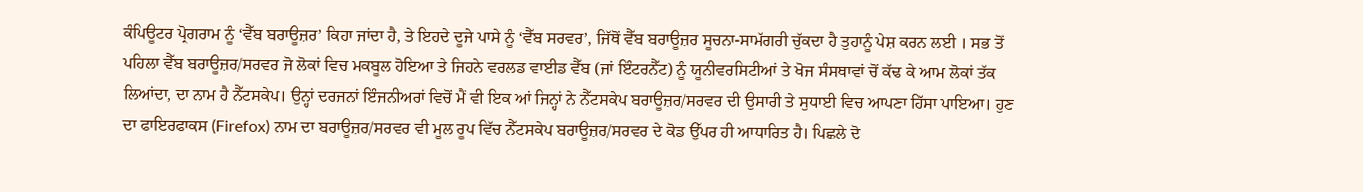ਕੰਪਿਊਟਰ ਪ੍ਰੋਗਰਾਮ ਨੂੰ ‘ਵੈੱਬ ਬਰਾਊਜ਼ਰ’ ਕਿਹਾ ਜਾਂਦਾ ਹੈ, ਤੇ ਇਹਦੇ ਦੂਜੇ ਪਾਸੇ ਨੂੰ ‘ਵੈੱਬ ਸਰਵਰ’, ਜਿੱਥੋਂ ਵੈੱਬ ਬਰਾਊਜ਼ਰ ਸੂਚਨਾ-ਸਾਮੱਗਰੀ ਚੁੱਕਦਾ ਹੈ ਤੁਹਾਨੂੰ ਪੇਸ਼ ਕਰਨ ਲਈ । ਸਭ ਤੋਂ ਪਹਿਲਾ ਵੈੱਬ ਬਰਾਊਜ਼ਰ/ਸਰਵਰ ਜੋ ਲੋਕਾਂ ਵਿਚ ਮਕਬੂਲ ਹੋਇਆ ਤੇ ਜਿਹਨੇ ਵਰਲਡ ਵਾਈਡ ਵੈੱਬ (ਜਾਂ ਇੰਟਰਨੈੱਟ) ਨੂੰ ਯੂਨੀਵਰਸਿਟੀਆਂ ਤੇ ਖੋਜ ਸੰਸਥਾਵਾਂ ਚੋਂ ਕੱਢ ਕੇ ਆਮ ਲੋਕਾਂ ਤੱਕ ਲਿਆਂਦਾ, ਦਾ ਨਾਮ ਹੈ ਨੈੱਟਸਕੇਪ। ਉਨ੍ਹਾਂ ਦਰਜਨਾਂ ਇੰਜਨੀਅਰਾਂ ਵਿਚੋਂ ਮੈਂ ਵੀ ਇਕ ਆਂ ਜਿਨ੍ਹਾਂ ਨੇ ਨੈੱਟਸਕੇਪ ਬਰਾਊਜ਼ਰ/ਸਰਵਰ ਦੀ ਉਸਾਰੀ ਤੇ ਸੁਧਾਈ ਵਿਚ ਆਪਣਾ ਹਿੱਸਾ ਪਾਇਆ। ਹੁਣ ਦਾ ਫਾਇਰਫਾਕਸ (Firefox) ਨਾਮ ਦਾ ਬਰਾਊਜ਼ਰ/ਸਰਵਰ ਵੀ ਮੂਲ ਰੂਪ ਵਿੱਚ ਨੈੱਟਸਕੇਪ ਬਰਾਊਜ਼ਰ/ਸਰਵਰ ਦੇ ਕੋਡ ਉੱਪਰ ਹੀ ਆਧਾਰਿਤ ਹੈ। ਪਿਛਲੇ ਦੋ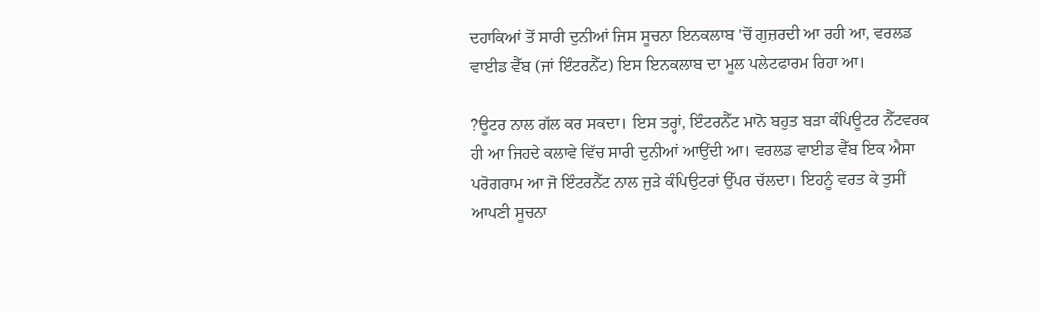ਦਹਾਕਿਆਂ ਤੋਂ ਸਾਰੀ ਦੁਨੀਆਂ ਜਿਸ ਸੂਚਨਾ ਇਨਕਲਾਬ 'ਚੋਂ ਗੁਜ਼ਰਦੀ ਆ ਰਹੀ ਆ, ਵਰਲਡ ਵਾਈਡ ਵੈੱਬ (ਜਾਂ ਇੰਟਰਨੈੱਟ) ਇਸ ਇਨਕਲਾਬ ਦਾ ਮੂਲ ਪਲੇਟਫਾਰਮ ਰਿਹਾ ਆ।

?ਊਟਰ ਨਾਲ ਗੱਲ ਕਰ ਸਕਦਾ। ਇਸ ਤਰ੍ਹਾਂ, ਇੰਟਰਨੈੱਟ ਮਾਨੋ ਬਹੁਤ ਬੜਾ ਕੰਪਿਊਟਰ ਨੈੱਟਵਰਕ ਹੀ ਆ ਜਿਹਦੇ ਕਲਾਵੇ ਵਿੱਚ ਸਾਰੀ ਦੁਨੀਆਂ ਆਉਂਦੀ ਆ। ਵਰਲਡ ਵਾਈਡ ਵੈੱਬ ਇਕ ਐਸਾ ਪਰੋਗਰਾਮ ਆ ਜੋ ਇੰਟਰਨੈੱਟ ਨਾਲ ਜੁੜੇ ਕੰਪਿਉਟਰਾਂ ਉੱਪਰ ਚੱਲਦਾ। ਇਹਨੂੰ ਵਰਤ ਕੇ ਤੁਸੀਂ ਆਪਣੀ ਸੂਚਨਾ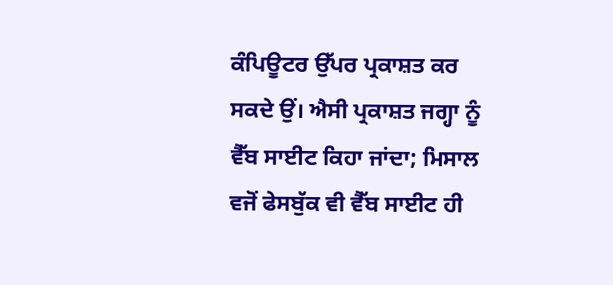ਕੰਪਿਊਟਰ ਉੱਪਰ ਪ੍ਰਕਾਸ਼ਤ ਕਰ ਸਕਦੇ ਉਂ। ਐਸੀ ਪ੍ਰਕਾਸ਼ਤ ਜਗ੍ਹਾ ਨੂੰ ਵੈੱਬ ਸਾਈਟ ਕਿਹਾ ਜਾਂਦਾ; ਮਿਸਾਲ ਵਜੋਂ ਫੇਸਬੁੱਕ ਵੀ ਵੈੱਬ ਸਾਈਟ ਹੀ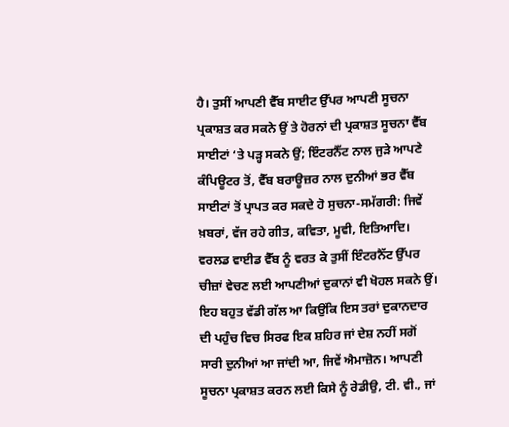ਹੈ। ਤੁਸੀਂ ਆਪਣੀ ਵੈੱਬ ਸਾਈਟ ਉੱਪਰ ਆਪਣੀ ਸੂਚਨਾ ਪ੍ਰਕਾਸ਼ਤ ਕਰ ਸਕਨੇ ਉਂ ਤੇ ਹੋਰਨਾਂ ਦੀ ਪ੍ਰਕਾਸ਼ਤ ਸੂਚਨਾ ਵੈੱਬ ਸਾਈਟਾਂ ‘ਤੇ ਪੜ੍ਹ ਸਕਨੇ ਉਂ; ਇੰਟਰਨੈੱਟ ਨਾਲ ਜੁੜੇ ਆਪਣੇ ਕੰਪਿਊਟਰ ਤੋਂ, ਵੈੱਬ ਬਰਾਊਜ਼ਰ ਨਾਲ ਦੁਨੀਆਂ ਭਰ ਵੈੱਬ ਸਾਈਟਾਂ ਤੋਂ ਪ੍ਰਾਪਤ ਕਰ ਸਕਦੇ ਹੋ ਸੁਚਨਾ-ਸਮੱਗਰੀ: ਜਿਵੇਂ ਖ਼ਬਰਾਂ, ਵੱਜ ਰਹੇ ਗੀਤ, ਕਵਿਤਾ, ਮੂਵੀ, ਇਤਿਆਦਿ। ਵਰਲਡ ਵਾਈਡ ਵੈੱਬ ਨੂੰ ਵਰਤ ਕੇ ਤੁਸੀਂ ਇੰਟਰਨੈੱਟ ਉੱਪਰ ਚੀਜ਼ਾਂ ਵੇਚਣ ਲਈ ਆਪਣੀਆਂ ਦੁਕਾਨਾਂ ਵੀ ਖੋਹਲ ਸਕਨੇ ਉਂ। ਇਹ ਬਹੁਤ ਵੱਡੀ ਗੱਲ ਆ ਕਿਉਂਕਿ ਇਸ ਤਰਾਂ ਦੁਕਾਨਦਾਰ ਦੀ ਪਹੁੰਚ ਵਿਚ ਸਿਰਫ ਇਕ ਸ਼ਹਿਰ ਜਾਂ ਦੇਸ਼ ਨਹੀਂ ਸਗੋਂ ਸਾਰੀ ਦੁਨੀਆਂ ਆ ਜਾਂਦੀ ਆ, ਜਿਵੇਂ ਐਮਾਜ਼ੋਨ। ਆਪਣੀ ਸੂਚਨਾ ਪ੍ਰਕਾਸ਼ਤ ਕਰਨ ਲਈ ਕਿਸੇ ਨੂੰ ਰੇਡੀਉ, ਟੀ. ਵੀ., ਜਾਂ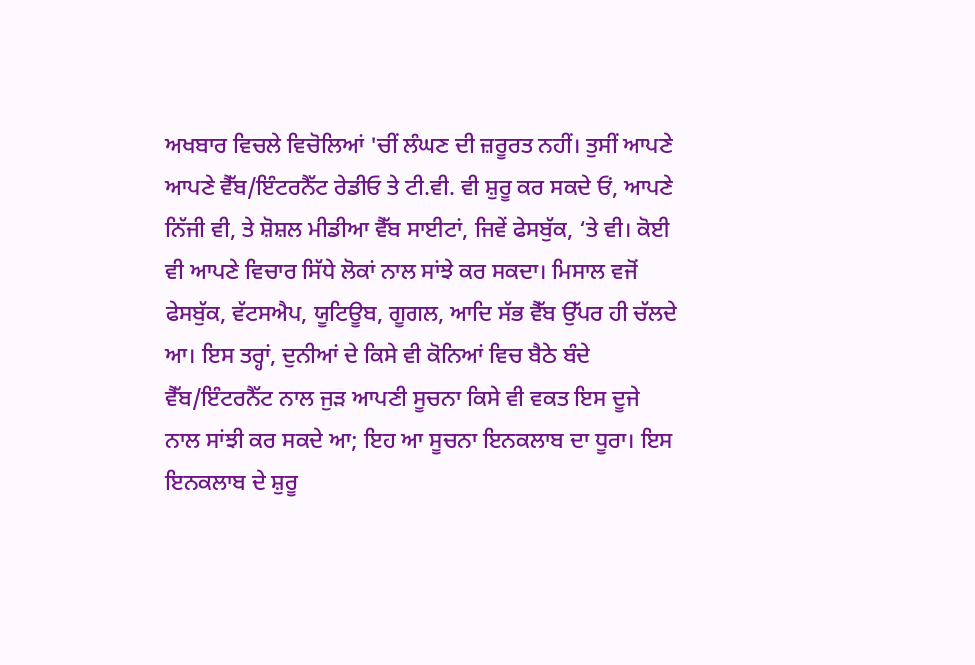ਅਖਬਾਰ ਵਿਚਲੇ ਵਿਚੋਲਿਆਂ 'ਚੀਂ ਲੰਘਣ ਦੀ ਜ਼ਰੂਰਤ ਨਹੀਂ। ਤੁਸੀਂ ਆਪਣੇ ਆਪਣੇ ਵੈੱਬ/ਇੰਟਰਨੈੱਟ ਰੇਡੀਓ ਤੇ ਟੀ.ਵੀ. ਵੀ ਸ਼ੁਰੂ ਕਰ ਸਕਦੇ ਓਂ, ਆਪਣੇ ਨਿੱਜੀ ਵੀ, ਤੇ ਸ਼ੋਸ਼ਲ ਮੀਡੀਆ ਵੈੱਬ ਸਾਈਟਾਂ, ਜਿਵੇਂ ਫੇਸਬੁੱਕ, ‘ਤੇ ਵੀ। ਕੋਈ ਵੀ ਆਪਣੇ ਵਿਚਾਰ ਸਿੱਧੇ ਲੋਕਾਂ ਨਾਲ ਸਾਂਝੇ ਕਰ ਸਕਦਾ। ਮਿਸਾਲ ਵਜੋਂ ਫੇਸਬੁੱਕ, ਵੱਟਸਐਪ, ਯੂਟਿਊਬ, ਗੂਗਲ, ਆਦਿ ਸੱਭ ਵੈੱਬ ਉੱਪਰ ਹੀ ਚੱਲਦੇ ਆ। ਇਸ ਤਰ੍ਹਾਂ, ਦੁਨੀਆਂ ਦੇ ਕਿਸੇ ਵੀ ਕੋਨਿਆਂ ਵਿਚ ਬੈਠੇ ਬੰਦੇ ਵੈੱਬ/ਇੰਟਰਨੈੱਟ ਨਾਲ ਜੁੜ ਆਪਣੀ ਸੂਚਨਾ ਕਿਸੇ ਵੀ ਵਕਤ ਇਸ ਦੂਜੇ ਨਾਲ ਸਾਂਝੀ ਕਰ ਸਕਦੇ ਆ; ਇਹ ਆ ਸੂਚਨਾ ਇਨਕਲਾਬ ਦਾ ਧੂਰਾ। ਇਸ ਇਨਕਲਾਬ ਦੇ ਸ਼ੁਰੂ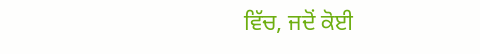ਵਿੱਚ, ਜਦੋਂ ਕੋਈ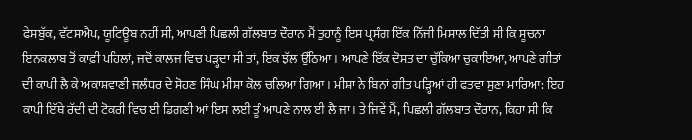ਫੇਸਬੁੱਕ, ਵੱਟਸਐਪ, ਯੂਟਿਊਬ ਨਹੀਂ ਸੀ, ਆਪਣੀ ਪਿਛਲੀ ਗੱਲਬਾਤ ਦੌਰਾਨ ਮੈਂ ਤੁਹਾਨੂੰ ਇਸ ਪ੍ਰਸੰਗ ਇੱਕ ਨਿੱਜੀ ਮਿਸਾਲ ਦਿੱਤੀ ਸੀ ਕਿ ਸੂਚਨਾ ਇਨਕਲਾਬ ਤੋਂ ਕਾਫ਼ੀ ਪਹਿਲਾਂ, ਜਦੋਂ ਕਾਲਜ ਵਿਚ ਪੜ੍ਹਦਾ ਸੀ ਤਾਂ, ਇਕ ਝੱਲ ਉੱਠਿਆ। ਆਪਣੇ ਇੱਕ ਦੋਸਤ ਦਾ ਚੁੱਕਿਆ ਚੁਕਾਇਆ, ਆਪਣੇ ਗੀਤਾਂ ਦੀ ਕਾਪੀ ਲੈ ਕੇ ਅਕਾਸ਼ਵਾਣੀ ਜਲੰਧਰ ਦੇ ਸੋਹਣ ਸਿੰਘ ਮੀਸ਼ਾ ਕੋਲ ਚਲਿਆ ਗਿਆ। ਮੀਸ਼ਾ ਨੇ ਬਿਨਾਂ ਗੀਤ ਪੜ੍ਹਿਆਂ ਹੀ ਫਤਵਾ ਸੁਣਾ ਮਾਰਿਆ: ਇਹ ਕਾਪੀ ਇੱਥੇ ਰੱਦੀ ਦੀ ਟੋਕਰੀ ਵਿਚ ਈ ਡਿਗਣੀ ਆਂ ਇਸ ਲਈ ਤੂੰ ਆਪਣੇ ਨਾਲ ਈ ਲੈ ਜਾ। ਤੇ ਜਿਵੇਂ ਮੈਂ, ਪਿਛਲੀ ਗੱਲਬਾਤ ਦੌਰਾਨ, ਕਿਹਾ ਸੀ ਕਿ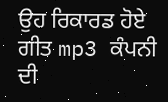ਉਹ ਰਿਕਾਰਡ ਹੋਏ ਗੀਤ mp3 ਕੰਪਨੀ ਦੀ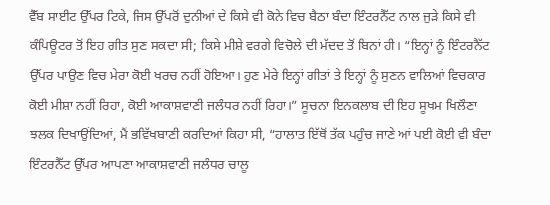ਵੈੱਬ ਸਾਈਟ ਉੱਪਰ ਟਿਕੇ, ਜਿਸ ਉੱਪਰੋਂ ਦੁਨੀਆਂ ਦੇ ਕਿਸੇ ਵੀ ਕੋਨੇ ਵਿਚ ਬੈਠਾ ਬੰਦਾ ਇੰਟਰਨੈੱਟ ਨਾਲ ਜੁੜੇ ਕਿਸੇ ਵੀ ਕੰਪਿਊਟਰ ਤੋਂ ਇਹ ਗੀਤ ਸੁਣ ਸਕਦਾ ਸੀ; ਕਿਸੇ ਮੀਸ਼ੇ ਵਰਗੇ ਵਿਚੋਲੇ ਦੀ ਮੱਦਦ ਤੋਂ ਬਿਨਾਂ ਹੀ। “ਇਨ੍ਹਾਂ ਨੂੰ ਇੰਟਰਨੈੱਟ ਉੱਪਰ ਪਾਉਣ ਵਿਚ ਮੇਰਾ ਕੋਈ ਖਰਚ ਨਹੀਂ ਹੋਇਆ। ਹੁਣ ਮੇਰੇ ਇਨ੍ਹਾਂ ਗੀਤਾਂ ਤੇ ਇਨ੍ਹਾਂ ਨੂੰ ਸੁਣਨ ਵਾਲਿਆਂ ਵਿਚਕਾਰ ਕੋਈ ਮੀਸ਼ਾ ਨਹੀਂ ਰਿਹਾ, ਕੋਈ ਆਕਾਸ਼ਵਾਣੀ ਜਲੰਧਰ ਨਹੀਂ ਰਿਹਾ।” ਸੂਚਨਾ ਇਨਕਲਾਬ ਦੀ ਇਹ ਸੂਖਮ ਖਿਲੌਣਾ ਝਲਕ ਦਿਖਾਉਂਦਿਆਂ, ਮੈਂ ਭਵਿੱਖਬਾਣੀ ਕਰਦਿਆਂ ਕਿਹਾ ਸੀ, “ਹਾਲਾਤ ਇੱਥੋਂ ਤੱਕ ਪਹੁੰਚ ਜਾਣੇ ਆਂ ਪਈ ਕੋਈ ਵੀ ਬੰਦਾ ਇੰਟਰਨੈੱਟ ਉੱਪਰ ਆਪਣਾ ਆਕਾਸ਼ਵਾਣੀ ਜਲੰਧਰ ਚਾਲੂ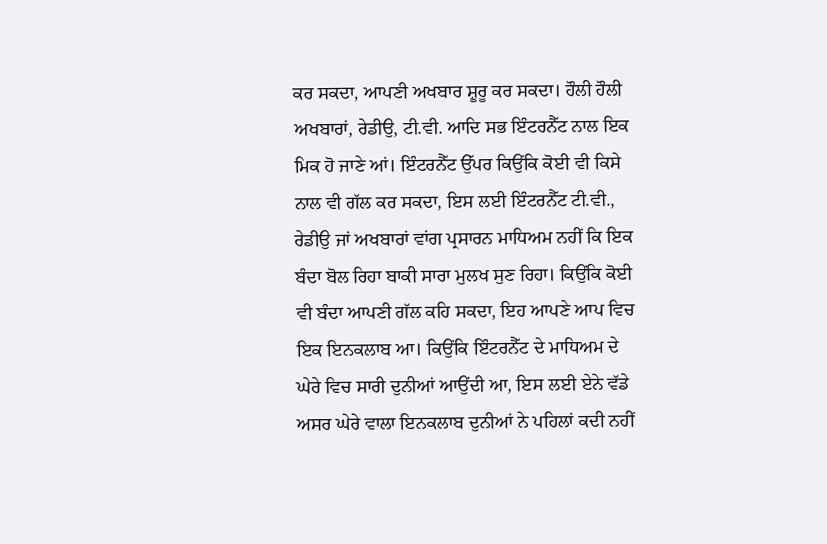ਕਰ ਸਕਦਾ, ਆਪਣੀ ਅਖਬਾਰ ਸ਼ੂਰੂ ਕਰ ਸਕਦਾ। ਹੌਲੀ ਹੌਲੀ ਅਖਬਾਰਾਂ, ਰੇਡੀਉ, ਟੀ.ਵੀ. ਆਦਿ ਸਭ ਇੰਟਰਨੈੱਟ ਨਾਲ ਇਕ ਮਿਕ ਹੋ ਜਾਣੇ ਆਂ। ਇੰਟਰਨੈੱਟ ਉੱਪਰ ਕਿਉਂਕਿ ਕੋਈ ਵੀ ਕਿਸੇ ਨਾਲ ਵੀ ਗੱਲ ਕਰ ਸਕਦਾ, ਇਸ ਲਈ ਇੰਟਰਨੈੱਟ ਟੀ.ਵੀ., ਰੇਡੀਉ ਜਾਂ ਅਖਬਾਰਾਂ ਵਾਂਗ ਪ੍ਰਸਾਰਨ ਮਾਧਿਅਮ ਨਹੀਂ ਕਿ ਇਕ ਬੰਦਾ ਬੋਲ ਰਿਹਾ ਬਾਕੀ ਸਾਰਾ ਮੁਲਖ ਸੁਣ ਰਿਹਾ। ਕਿਉਂਕਿ ਕੋਈ ਵੀ ਬੰਦਾ ਆਪਣੀ ਗੱਲ ਕਹਿ ਸਕਦਾ, ਇਹ ਆਪਣੇ ਆਪ ਵਿਚ ਇਕ ਇਨਕਲਾਬ ਆ। ਕਿਉਂਕਿ ਇੰਟਰਨੈੱਟ ਦੇ ਮਾਧਿਅਮ ਦੇ ਘੇਰੇ ਵਿਚ ਸਾਰੀ ਦੁਨੀਆਂ ਆਉਂਦੀ ਆ, ਇਸ ਲਈ ਏਨੇ ਵੱਡੇ ਅਸਰ ਘੇਰੇ ਵਾਲਾ ਇਨਕਲਾਬ ਦੁਨੀਆਂ ਨੇ ਪਹਿਲਾਂ ਕਦੀ ਨਹੀਂ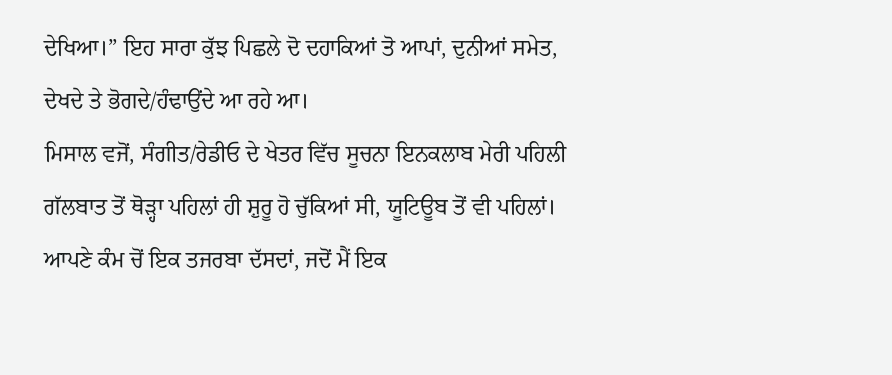ਦੇਖਿਆ।” ਇਹ ਸਾਰਾ ਕੁੱਝ ਪਿਛਲੇ ਦੋ ਦਹਾਕਿਆਂ ਤੋ ਆਪਾਂ, ਦੁਨੀਆਂ ਸਮੇਤ, ਦੇਖਦੇ ਤੇ ਭੋਗਦੇ/ਹੰਢਾਉਂਦੇ ਆ ਰਹੇ ਆ।
ਮਿਸਾਲ ਵਜੋਂ, ਸੰਗੀਤ/ਰੇਡੀਓ ਦੇ ਖੇਤਰ ਵਿੱਚ ਸੂਚਨਾ ਇਨਕਲਾਬ ਮੇਰੀ ਪਹਿਲੀ ਗੱਲਬਾਤ ਤੋਂ ਥੋੜ੍ਹਾ ਪਹਿਲਾਂ ਹੀ ਸ਼ੁਰੂ ਹੋ ਚੁੱਕਿਆਂ ਸੀ, ਯੂਟਿਊਬ ਤੋਂ ਵੀ ਪਹਿਲਾਂ। ਆਪਣੇ ਕੰਮ ਚੋਂ ਇਕ ਤਜਰਬਾ ਦੱਸਦਾਂ, ਜਦੋਂ ਮੈਂ ਇਕ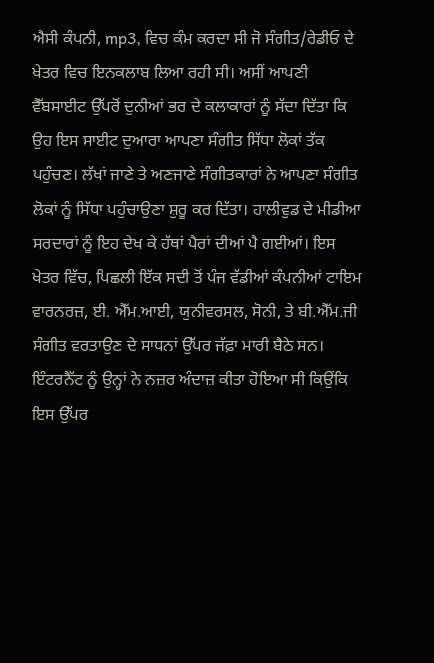ਐਸੀ ਕੰਪਨੀ, mp3, ਵਿਚ ਕੰਮ ਕਰਦਾ ਸੀ ਜੋ ਸੰਗੀਤ/ਰੇਡੀਓ ਦੇ ਖੇਤਰ ਵਿਚ ਇਨਕਲਾਬ ਲਿਆ ਰਹੀ ਸੀ। ਅਸੀਂ ਆਪਣੀ ਵੈੱਬਸਾਈਟ ਉੱਪਰੋਂ ਦੁਨੀਆਂ ਭਰ ਦੇ ਕਲਾਕਾਰਾਂ ਨੂੰ ਸੱਦਾ ਦਿੱਤਾ ਕਿ ਉਹ ਇਸ ਸਾਈਟ ਦੁਆਰਾ ਆਪਣਾ ਸੰਗੀਤ ਸਿੱਧਾ ਲੋਕਾਂ ਤੱਕ ਪਹੁੰਚਣ। ਲੱਖਾਂ ਜਾਣੇ ਤੇ ਅਣਜਾਣੇ ਸੰਗੀਤਕਾਰਾਂ ਨੇ ਆਪਣਾ ਸੰਗੀਤ ਲੋਕਾਂ ਨੂੰ ਸਿੱਧਾ ਪਹੁੰਚਾਉਣਾ ਸ਼ੁਰੂ ਕਰ ਦਿੱਤਾ। ਹਾਲੀਵੁਡ ਦੇ ਮੀਡੀਆ ਸਰਦਾਰਾਂ ਨੂੰ ਇਹ ਦੇਖ ਕੇ ਹੱਥਾਂ ਪੈਰਾਂ ਦੀਆਂ ਪੈ ਗਈਆਂ। ਇਸ ਖੇਤਰ ਵਿੱਚ, ਪਿਛਲੀ ਇੱਕ ਸਦੀ ਤੋਂ ਪੰਜ ਵੱਡੀਆਂ ਕੰਪਨੀਆਂ ਟਾਇਮ ਵਾਰਨਰਜ਼, ਈ. ਐੱਮ.ਆਈ, ਯੁਨੀਵਰਸਲ, ਸੋਨੀ, ਤੇ ਬੀ.ਐੱਮ.ਜੀ ਸੰਗੀਤ ਵਰਤਾਉਣ ਦੇ ਸਾਧਨਾਂ ਉੱਪਰ ਜੱਫ਼ਾ ਮਾਰੀ ਬੈਠੇ ਸਨ। ਇੰਟਰਨੈੱਟ ਨੂੰ ਉਨ੍ਹਾਂ ਨੇ ਨਜ਼ਰ ਅੰਦਾਜ਼ ਕੀਤਾ ਹੋਇਆ ਸੀ ਕਿਉਂਕਿ ਇਸ ਉੱਪਰ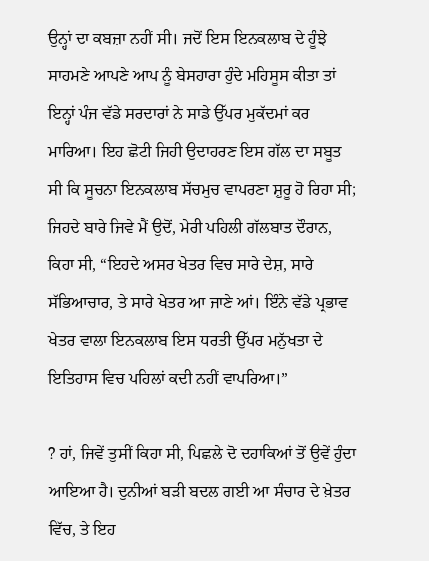ਉਨ੍ਹਾਂ ਦਾ ਕਬਜ਼ਾ ਨਹੀਂ ਸੀ। ਜਦੋਂ ਇਸ ਇਨਕਲਾਬ ਦੇ ਹੂੰਝੇ ਸਾਹਮਣੇ ਆਪਣੇ ਆਪ ਨੂੰ ਬੇਸਹਾਰਾ ਹੁੰਦੇ ਮਹਿਸੂਸ ਕੀਤਾ ਤਾਂ ਇਨ੍ਹਾਂ ਪੰਜ ਵੱਡੇ ਸਰਦਾਰਾਂ ਨੇ ਸਾਡੇ ਉੱਪਰ ਮੁਕੱਦਮਾਂ ਕਰ ਮਾਰਿਆ। ਇਹ ਛੋਟੀ ਜਿਹੀ ਉਦਾਹਰਣ ਇਸ ਗੱਲ ਦਾ ਸਬੂਤ ਸੀ ਕਿ ਸੂਚਨਾ ਇਨਕਲਾਬ ਸੱਚਮੁਚ ਵਾਪਰਣਾ ਸ਼ੁਰੂ ਹੋ ਰਿਹਾ ਸੀ; ਜਿਹਦੇ ਬਾਰੇ ਜਿਵੇ ਮੈਂ ਉਦੋਂ, ਮੇਰੀ ਪਹਿਲੀ ਗੱਲਬਾਤ ਦੌਰਾਨ, ਕਿਹਾ ਸੀ, “ਇਹਦੇ ਅਸਰ ਖੇਤਰ ਵਿਚ ਸਾਰੇ ਦੇਸ਼, ਸਾਰੇ ਸੱਭਿਆਚਾਰ, ਤੇ ਸਾਰੇ ਖੇਤਰ ਆ ਜਾਣੇ ਆਂ। ਇੰਨੇ ਵੱਡੇ ਪ੍ਰਭਾਵ ਖੇਤਰ ਵਾਲਾ ਇਨਕਲਾਬ ਇਸ ਧਰਤੀ ਉੱਪਰ ਮਨੁੱਖਤਾ ਦੇ ਇਤਿਹਾਸ ਵਿਚ ਪਹਿਲਾਂ ਕਦੀ ਨਹੀਂ ਵਾਪਰਿਆ।”

? ਹਾਂ, ਜਿਵੇਂ ਤੁਸੀਂ ਕਿਹਾ ਸੀ, ਪਿਛਲੇ ਦੋ ਦਹਾਕਿਆਂ ਤੋਂ ਉਵੇਂ ਹੁੰਦਾ ਆਇਆ ਹੈ। ਦੁਨੀਆਂ ਬੜੀ ਬਦਲ ਗਈ ਆ ਸੰਚਾਰ ਦੇ ਖ਼ੇਤਰ ਵਿੱਚ, ਤੇ ਇਹ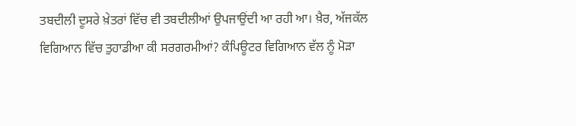ਤਬਦੀਲੀ ਦੂਸਰੇ ਖ਼ੇਤਰਾਂ ਵਿੱਚ ਵੀ ਤਬਦੀਲੀਆਂ ਉਪਜਾਉਂਦੀ ਆ ਰਹੀ ਆ। ਖ਼ੈਰ, ਅੱਜਕੱਲ ਵਿਗਿਆਨ ਵਿੱਚ ਤੁਹਾਡੀਆ ਕੀ ਸਰਗਰਮੀਆਂ? ਕੰਪਿਊਟਰ ਵਿਗਿਆਨ ਵੱਲ ਨੂੰ ਮੋੜਾ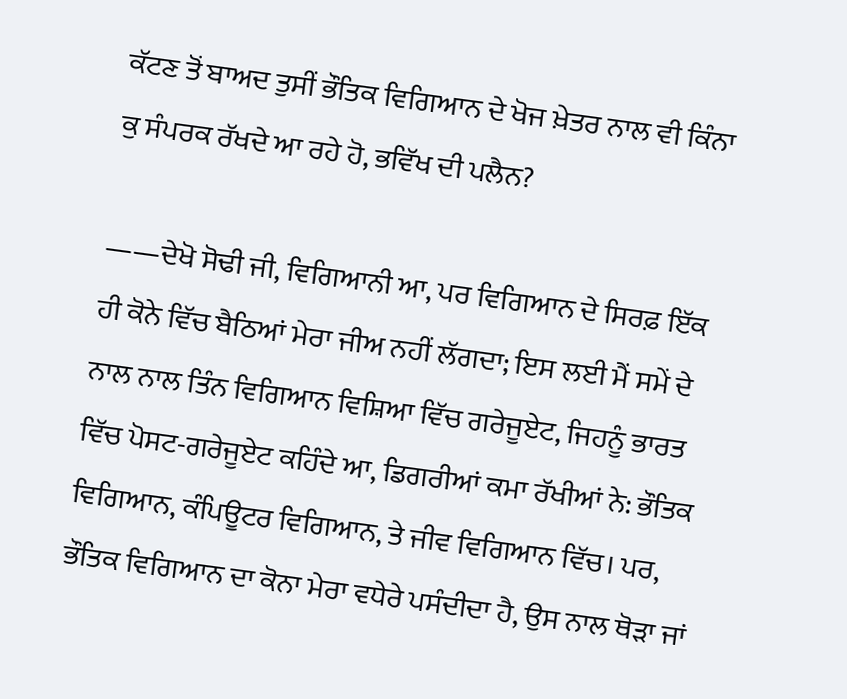ਕੱਟਣ ਤੋਂ ਬਾਅਦ ਤੁਸੀਂ ਭੌਤਿਕ ਵਿਗਿਆਨ ਦੇ ਖੋਜ ਖ਼ੇਤਰ ਨਾਲ ਵੀ ਕਿੰਨਾ ਕੁ ਸੰਪਰਕ ਰੱਖਦੇ ਆ ਰਹੇ ਹੋ, ਭਵਿੱਖ ਦੀ ਪਲੈਨ?

——ਦੇਖੋ ਸੋਢੀ ਜੀ, ਵਿਗਿਆਨੀ ਆ, ਪਰ ਵਿਗਿਆਨ ਦੇ ਸਿਰਫ਼ ਇੱਕ ਹੀ ਕੋਨੇ ਵਿੱਚ ਬੈਠਿਆਂ ਮੇਰਾ ਜੀਅ ਨਹੀਂ ਲੱਗਦਾ; ਇਸ ਲਈ ਮੈਂ ਸਮੇਂ ਦੇ ਨਾਲ ਨਾਲ ਤਿੰਨ ਵਿਗਿਆਨ ਵਿਸ਼ਿਆ ਵਿੱਚ ਗਰੇਜੂਏਟ, ਜਿਹਨੂੰ ਭਾਰਤ ਵਿੱਚ ਪੋਸਟ-ਗਰੇਜੂਏਟ ਕਹਿੰਦੇ ਆ, ਡਿਗਰੀਆਂ ਕਮਾ ਰੱਖੀਆਂ ਨੇ: ਭੌਤਿਕ ਵਿਗਿਆਨ, ਕੰਪਿਊਟਰ ਵਿਗਿਆਨ, ਤੇ ਜੀਵ ਵਿਗਿਆਨ ਵਿੱਚ। ਪਰ, ਭੌਤਿਕ ਵਿਗਿਆਨ ਦਾ ਕੋਨਾ ਮੇਰਾ ਵਧੇਰੇ ਪਸੰਦੀਦਾ ਹੈ, ਉਸ ਨਾਲ ਥੋੜਾ ਜਾਂ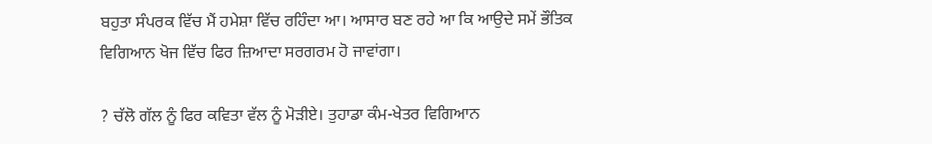ਬਹੁਤਾ ਸੰਪਰਕ ਵਿੱਚ ਮੈਂ ਹਮੇਸ਼ਾ ਵਿੱਚ ਰਹਿੰਦਾ ਆ। ਆਸਾਰ ਬਣ ਰਹੇ ਆ ਕਿ ਆਉਦੇ ਸਮੇਂ ਭੌਤਿਕ ਵਿਗਿਆਨ ਖੋਜ ਵਿੱਚ ਫਿਰ ਜ਼ਿਆਦਾ ਸਰਗਰਮ ਹੋ ਜਾਵਾਂਗਾ।

? ਚੱਲੋ ਗੱਲ ਨੂੰ ਫਿਰ ਕਵਿਤਾ ਵੱਲ ਨੂੰ ਮੋੜੀਏ। ਤੁਹਾਡਾ ਕੰਮ-ਖੇਤਰ ਵਿਗਿਆਨ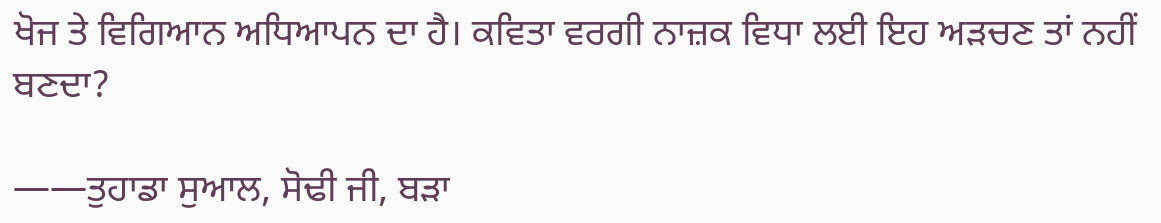ਖੋਜ ਤੇ ਵਿਗਿਆਨ ਅਧਿਆਪਨ ਦਾ ਹੈ। ਕਵਿਤਾ ਵਰਗੀ ਨਾਜ਼ਕ ਵਿਧਾ ਲਈ ਇਹ ਅੜਚਣ ਤਾਂ ਨਹੀਂ ਬਣਦਾ?

——ਤੁਹਾਡਾ ਸੁਆਲ, ਸੋਢੀ ਜੀ, ਬੜਾ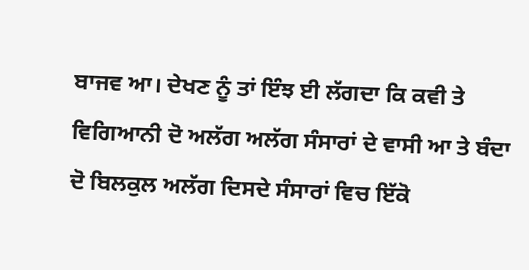ਬਾਜਵ ਆ। ਦੇਖਣ ਨੂੰ ਤਾਂ ਇੰਝ ਈ ਲੱਗਦਾ ਕਿ ਕਵੀ ਤੇ ਵਿਗਿਆਨੀ ਦੋ ਅਲੱਗ ਅਲੱਗ ਸੰਸਾਰਾਂ ਦੇ ਵਾਸੀ ਆ ਤੇ ਬੰਦਾ ਦੋ ਬਿਲਕੁਲ ਅਲੱਗ ਦਿਸਦੇ ਸੰਸਾਰਾਂ ਵਿਚ ਇੱਕੋ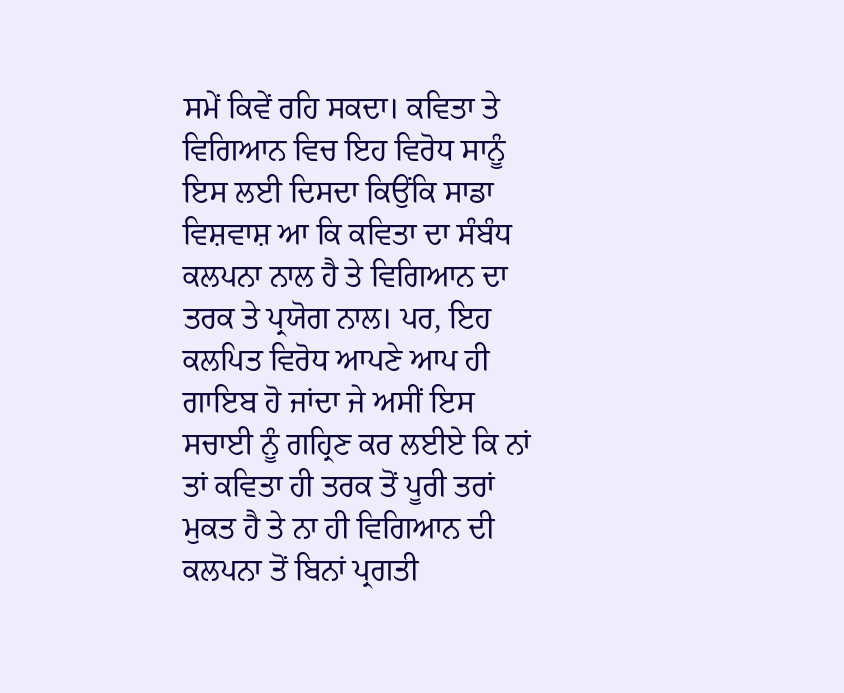ਸਮੇਂ ਕਿਵੇਂ ਰਹਿ ਸਕਦਾ। ਕਵਿਤਾ ਤੇ ਵਿਗਿਆਨ ਵਿਚ ਇਹ ਵਿਰੋਧ ਸਾਨੂੰ ਇਸ ਲਈ ਦਿਸਦਾ ਕਿਉਂਕਿ ਸਾਡਾ ਵਿਸ਼ਵਾਸ਼ ਆ ਕਿ ਕਵਿਤਾ ਦਾ ਸੰਬੰਧ ਕਲਪਨਾ ਨਾਲ ਹੈ ਤੇ ਵਿਗਿਆਨ ਦਾ ਤਰਕ ਤੇ ਪ੍ਰਯੋਗ ਨਾਲ। ਪਰ, ਇਹ ਕਲਪਿਤ ਵਿਰੋਧ ਆਪਣੇ ਆਪ ਹੀ ਗਾਇਬ ਹੋ ਜਾਂਦਾ ਜੇ ਅਸੀਂ ਇਸ ਸਚਾਈ ਨੂੰ ਗਹ੍ਰਿਣ ਕਰ ਲਈਏ ਕਿ ਨਾਂ ਤਾਂ ਕਵਿਤਾ ਹੀ ਤਰਕ ਤੋਂ ਪੂਰੀ ਤਰਾਂ ਮੁਕਤ ਹੈ ਤੇ ਨਾ ਹੀ ਵਿਗਿਆਨ ਦੀ ਕਲਪਨਾ ਤੋਂ ਬਿਨਾਂ ਪ੍ਰਗਤੀ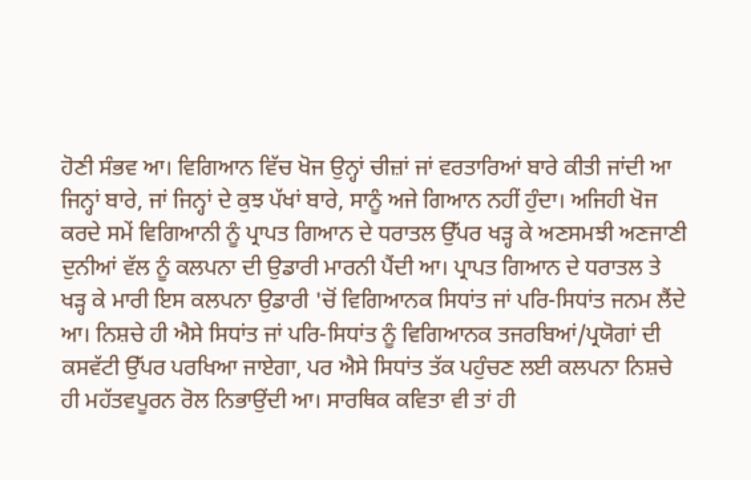ਹੋਣੀ ਸੰਭਵ ਆ। ਵਿਗਿਆਨ ਵਿੱਚ ਖੋਜ ਉਨ੍ਹਾਂ ਚੀਜ਼ਾਂ ਜਾਂ ਵਰਤਾਰਿਆਂ ਬਾਰੇ ਕੀਤੀ ਜਾਂਦੀ ਆ ਜਿਨ੍ਹਾਂ ਬਾਰੇ, ਜਾਂ ਜਿਨ੍ਹਾਂ ਦੇ ਕੁਝ ਪੱਖਾਂ ਬਾਰੇ, ਸਾਨੂੰ ਅਜੇ ਗਿਆਨ ਨਹੀਂ ਹੁੰਦਾ। ਅਜਿਹੀ ਖੋਜ ਕਰਦੇ ਸਮੇਂ ਵਿਗਿਆਨੀ ਨੂੰ ਪ੍ਰਾਪਤ ਗਿਆਨ ਦੇ ਧਰਾਤਲ ਉੱਪਰ ਖੜ੍ਹ ਕੇ ਅਣਸਮਝੀ ਅਣਜਾਣੀ ਦੁਨੀਆਂ ਵੱਲ ਨੂੰ ਕਲਪਨਾ ਦੀ ਉਡਾਰੀ ਮਾਰਨੀ ਪੈਂਦੀ ਆ। ਪ੍ਰਾਪਤ ਗਿਆਨ ਦੇ ਧਰਾਤਲ ਤੇ ਖੜ੍ਹ ਕੇ ਮਾਰੀ ਇਸ ਕਲਪਨਾ ਉਡਾਰੀ 'ਚੋਂ ਵਿਗਿਆਨਕ ਸਿਧਾਂਤ ਜਾਂ ਪਰਿ-ਸਿਧਾਂਤ ਜਨਮ ਲੈਂਦੇ ਆ। ਨਿਸ਼ਚੇ ਹੀ ਐਸੇ ਸਿਧਾਂਤ ਜਾਂ ਪਰਿ-ਸਿਧਾਂਤ ਨੂੰ ਵਿਗਿਆਨਕ ਤਜਰਬਿਆਂ/ਪ੍ਰਯੋਗਾਂ ਦੀ ਕਸਵੱਟੀ ਉੱਪਰ ਪਰਖਿਆ ਜਾਏਗਾ, ਪਰ ਐਸੇ ਸਿਧਾਂਤ ਤੱਕ ਪਹੁੰਚਣ ਲਈ ਕਲਪਨਾ ਨਿਸ਼ਚੇ ਹੀ ਮਹੱਤਵਪੂਰਨ ਰੋਲ ਨਿਭਾਉਂਦੀ ਆ। ਸਾਰਥਿਕ ਕਵਿਤਾ ਵੀ ਤਾਂ ਹੀ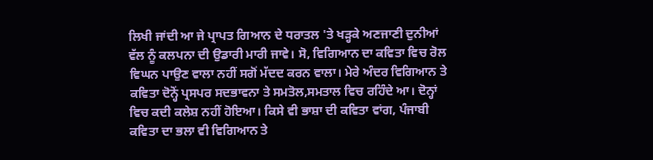ਲਿਖੀ ਜਾਂਦੀ ਆ ਜੇ ਪ੍ਰਾਪਤ ਗਿਆਨ ਦੇ ਧਰਾਤਲ 'ਤੇ ਖੜ੍ਹਕੇ ਅਣਜਾਣੀ ਦੁਨੀਆਂ ਵੱਲ ਨੂੰ ਕਲਪਨਾ ਦੀ ਉਡਾਰੀ ਮਾਰੀ ਜਾਵੇ। ਸੋ, ਵਿਗਿਆਨ ਦਾ ਕਵਿਤਾ ਵਿਚ ਰੋਲ ਵਿਘਨ ਪਾਉਣ ਵਾਲਾ ਨਹੀਂ ਸਗੋਂ ਮੱਦਦ ਕਰਨ ਵਾਲਾ। ਮੇਰੇ ਅੰਦਰ ਵਿਗਿਆਨ ਤੇ ਕਵਿਤਾ ਦੋਨ੍ਹੋਂ ਪ੍ਰਸਪਰ ਸਦਭਾਵਨਾ ਤੇ ਸਮਤੋਲ,ਸਮਤਾਲ ਵਿਚ ਰਹਿੰਦੇ ਆ। ਦੋਨ੍ਹਾਂ ਵਿਚ ਕਦੀ ਕਲੇਸ਼ ਨਹੀਂ ਹੋਇਆ। ਕਿਸੇ ਵੀ ਭਾਸ਼ਾ ਦੀ ਕਵਿਤਾ ਵਾਂਗ, ਪੰਜਾਬੀ ਕਵਿਤਾ ਦਾ ਭਲਾ ਵੀ ਵਿਗਿਆਨ ਤੇ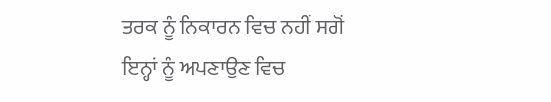ਤਰਕ ਨੂੰ ਨਿਕਾਰਨ ਵਿਚ ਨਹੀਂ ਸਗੋਂ ਇਨ੍ਹਾਂ ਨੂੰ ਅਪਣਾਉਣ ਵਿਚ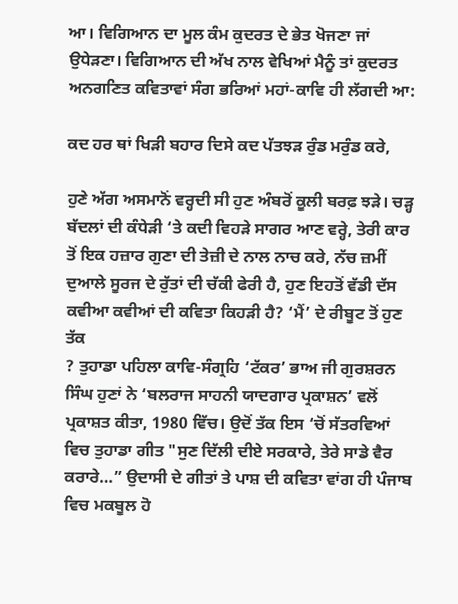ਆ। ਵਿਗਿਆਨ ਦਾ ਮੂਲ ਕੰਮ ਕੁਦਰਤ ਦੇ ਭੇਤ ਖੋਜਣਾ ਜਾਂ ਉਧੇੜਣਾ। ਵਿਗਿਆਨ ਦੀ ਅੱਖ ਨਾਲ ਵੇਖਿਆਂ ਮੈਨੂੰ ਤਾਂ ਕੁਦਰਤ ਅਨਗਣਿਤ ਕਵਿਤਾਵਾਂ ਸੰਗ ਭਰਿਆਂ ਮਹਾਂ-ਕਾਵਿ ਹੀ ਲੱਗਦੀ ਆ:

ਕਦ ਹਰ ਥਾਂ ਖਿੜੀ ਬਹਾਰ ਦਿਸੇ ਕਦ ਪੱਤਝੜ ਰੁੰਡ ਮਰੁੰਡ ਕਰੇ,

ਹੁਣੇ ਅੱਗ ਅਸਮਾਨੋਂ ਵਰ੍ਹਦੀ ਸੀ ਹੁਣ ਅੰਬਰੋਂ ਕੂਲੀ ਬਰਫ਼ ਝੜੇ। ਚੜ੍ਹ ਬੱਦਲਾਂ ਦੀ ਕੰਧੇੜੀ ‘ਤੇ ਕਦੀ ਵਿਹੜੇ ਸਾਗਰ ਆਣ ਵਰ੍ਹੇ, ਤੇਰੀ ਕਾਰ ਤੋਂ ਇਕ ਹਜ਼ਾਰ ਗੁਣਾ ਦੀ ਤੇਜ਼ੀ ਦੇ ਨਾਲ ਨਾਚ ਕਰੇ, ਨੱਚ ਜ਼ਮੀਂ ਦੁਆਲੇ ਸੂਰਜ ਦੇ ਰੁੱਤਾਂ ਦੀ ਚੱਕੀ ਫੇਰੀ ਹੈ, ਹੁਣ ਇਹਤੋਂ ਵੱਡੀ ਦੱਸ ਕਵੀਆ ਕਵੀਆਂ ਦੀ ਕਵਿਤਾ ਕਿਹੜੀ ਹੈ? ‘ਮੈਂ’ ਦੇ ਰੀਬੂਟ ਤੋਂ ਹੁਣ ਤੱਕ
? ਤੁਹਾਡਾ ਪਹਿਲਾ ਕਾਵਿ-ਸੰਗ੍ਰਹਿ ‘ਟੱਕਰ’ ਭਾਅ ਜੀ ਗੁਰਸ਼ਰਨ ਸਿੰਘ ਹੁਣਾਂ ਨੇ ‘ਬਲਰਾਜ ਸਾਹਨੀ ਯਾਦਗਾਰ ਪ੍ਰਕਾਸ਼ਨ’ ਵਲੋਂ ਪ੍ਰਕਾਸ਼ਤ ਕੀਤਾ, 1980 ਵਿੱਚ। ਉਦੋਂ ਤੱਕ ਇਸ ‘ਚੋਂ ਸੱਤਰਵਿਆਂ ਵਿਚ ਤੁਹਾਡਾ ਗੀਤ "ਸੁਣ ਦਿੱਲੀ ਦੀਏ ਸਰਕਾਰੇ, ਤੇਰੇ ਸਾਡੇ ਵੈਰ ਕਰਾਰੇ…” ਉਦਾਸੀ ਦੇ ਗੀਤਾਂ ਤੇ ਪਾਸ਼ ਦੀ ਕਵਿਤਾ ਵਾਂਗ ਹੀ ਪੰਜਾਬ ਵਿਚ ਮਕਬੂਲ ਹੋ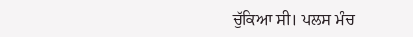ਚੁੱਕਿਆ ਸੀ। ਪਲਸ ਮੰਚ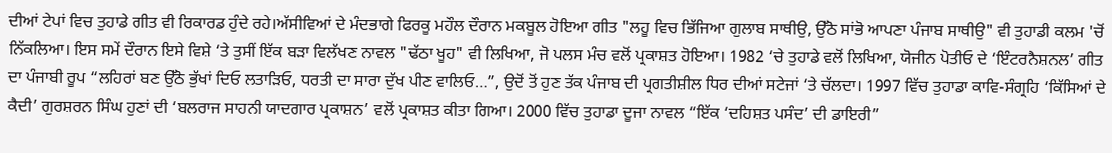ਦੀਆਂ ਟੇਪਾਂ ਵਿਚ ਤੁਹਾਡੇ ਗੀਤ ਵੀ ਰਿਕਾਰਡ ਹੁੰਦੇ ਰਹੇ।ਅੱਸੀਵਿਆਂ ਦੇ ਮੰਦਭਾਗੇ ਫਿਰਕੂ ਮਹੌਲ ਦੌਰਾਨ ਮਕਬੂਲ ਹੋਇਆ ਗੀਤ "ਲਹੂ ਵਿਚ ਭਿੱਜਿਆ ਗੁਲਾਬ ਸਾਥੀਉ, ਉੱਠੋ ਸਾਂਭੋ ਆਪਣਾ ਪੰਜਾਬ ਸਾਥੀਉ" ਵੀ ਤੁਹਾਡੀ ਕਲਮ 'ਚੋਂ ਨਿੱਕਲਿਆ। ਇਸ ਸਮੇਂ ਦੌਰਾਨ ਇਸੇ ਵਿਸ਼ੇ ‘ਤੇ ਤੁਸੀਂ ਇੱਕ ਬੜਾ ਵਿਲੱਖਣ ਨਾਵਲ "ਢੱਠਾ ਖੂਹ" ਵੀ ਲਿਖਿਆ, ਜੋ ਪਲਸ ਮੰਚ ਵਲੋਂ ਪ੍ਰਕਾਸ਼ਤ ਹੋਇਆ। 1982 ‘ਚੇ ਤੁਹਾਡੇ ਵਲੋਂ ਲਿਖਿਆ, ਯੋਜੀਨ ਪੋਤੀਓ ਦੇ ‘ਇੰਟਰਨੈਸ਼ਨਲ’ ਗੀਤ ਦਾ ਪੰਜਾਬੀ ਰੂਪ “ਲਹਿਰਾਂ ਬਣ ਉੱਠੋ ਭੁੱਖਾਂ ਦਿਓ ਲਤਾੜਿਓ, ਧਰਤੀ ਦਾ ਸਾਰਾ ਦੁੱਖ ਪੀਣ ਵਾਲਿਓ…”, ਉਦੋਂ ਤੋਂ ਹੁਣ ਤੱਕ ਪੰਜਾਬ ਦੀ ਪ੍ਰਗਤੀਸ਼ੀਲ ਧਿਰ ਦੀਆਂ ਸਟੇਜਾਂ ‘ਤੇ ਚੱਲਦਾ। 1997 ਵਿੱਚ ਤੁਹਾਡਾ ਕਾਵਿ-ਸੰਗ੍ਰਹਿ ‘ਕਿੱਸਿਆਂ ਦੇ ਕੈਦੀ’ ਗੁਰਸ਼ਰਨ ਸਿੰਘ ਹੁਣਾਂ ਦੀ ‘ਬਲਰਾਜ ਸਾਹਨੀ ਯਾਦਗਾਰ ਪ੍ਰਕਾਸ਼ਨ’ ਵਲੋਂ ਪ੍ਰਕਾਸ਼ਤ ਕੀਤਾ ਗਿਆ। 2000 ਵਿੱਚ ਤੁਹਾਡਾ ਦੂਜਾ ਨਾਵਲ “ਇੱਕ ‘ਦਹਿਸ਼ਤ ਪਸੰਦ’ ਦੀ ਡਾਇਰੀ”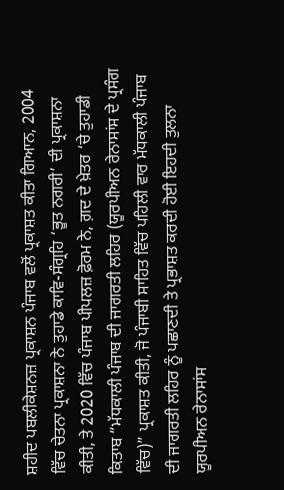ਸ਼ਹੀਦ ਪਬਲੀਕੇਸ਼ਨਜ਼ ਪ੍ਰਕਾਸ਼ਨ ਪੰਜਾਬ ਵਲੋਂ ਪ੍ਰਕਾਸ਼ਤ ਕੀਤਾ ਗਿਆਨ, 2004 ਵਿੱਚ ਚੇਤਨਾ ਪ੍ਰਕਾਸ਼ਨਾ ਨੇ ਤੁਹਾਡੇ ਕਾਵਿ-ਸੰਗ੍ਰਹਿ ‘ਭੂਤ ਨਗਰੀ’ ਦੀ ਪ੍ਰਕਾਸ਼ਨਾ ਕੀਤੀ, ਤੇ 2020 ਵਿੱਚ ਪੰਜਾਬ ਪੀਪਲਜ਼ ਫ਼ੋਰਮ ਨੇ, ਗ਼ਦ ਦੇ ਖ਼ੇਤਰ ‘ਚੇ ਤੁਹਾਡੀ ਕਿਤਾਬ “ਮੱਧਕਾਲੀ ਪੰਜਾਬ ਦੀ ਜਾਗਰਤੀ ਲਹਿਰ (ਯੂਰਪੀਅਨ ਰੇਨਾਸਾਂਸ ਦੇ ਪ੍ਰਸੰਗ ਵਿੱਚ)” ਪ੍ਰਕਾਸ਼ਤ ਕੀਤੀ, ਜੋ ਪੰਜਾਬੀ ਸਾਹਿਤ ਵਿੱਚ ਪਹਿਲੀ ਵਾਰ ਮੱਧਕਾਲੀ ਪੰਜਾਬ ਦੀ ਜਾਗਰਤੀ ਲਹਿਰ ਨੂੰ ਪਛਾਣਦੀ ਤੇ ਪ੍ਰਭਾਸ਼ਤ ਕਰਦੀ ਹੋਈ ਇਹਦੀ ਤੁਲਨਾ ਯੂਰਪੀਅਨ ਰੇਨਾਸਾਂਸ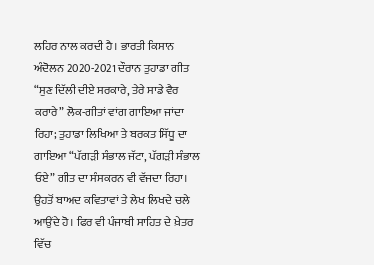ਲਹਿਰ ਨਾਲ ਕਰਦੀ ਹੈ। ਭਾਰਤੀ ਕਿਸਾਨ ਅੰਦੋਲਨ 2020-2021 ਦੌਰਾਨ ਤੁਹਾਡਾ ਗੀਤ “ਸੁਣ ਦਿੱਲੀ ਦੀਏ ਸਰਕਾਰੇ, ਤੇਰੇ ਸਾਡੇ ਵੈਰ ਕਰਾਰੇ” ਲੋਕ-ਗੀਤਾਂ ਵਾਂਗ ਗਾਇਆ ਜਾਂਦਾ ਰਿਹਾ; ਤੁਹਾਡਾ ਲਿਖਿਆ ਤੇ ਬਰਕਤ ਸਿੱਧੂ ਦਾ ਗਾਇਆ “ਪੱਗੜੀ ਸੰਭਾਲ ਜੱਟਾ, ਪੱਗੜੀ ਸੰਭਾਲ ਓਏ” ਗੀਤ ਦਾ ਸੰਸਕਰਨ ਵੀ ਵੱਜਦਾ ਰਿਹਾ। ਉਹਤੋਂ ਬਾਅਦ ਕਵਿਤਾਵਾਂ ਤੇ ਲੇਖ ਲਿਖਦੇ ਚਲੇ ਆਉਂਦੇ ਹੋ। ਫਿਰ ਵੀ ਪੰਜਾਬੀ ਸਾਹਿਤ ਦੇ ਖ਼ੇਤਰ ਵਿੱਚ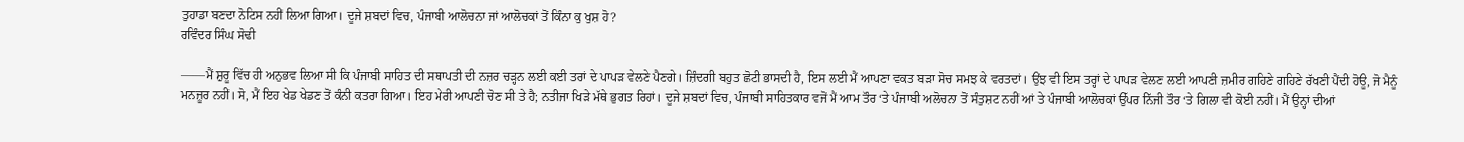ਤੁਹਾਡਾ ਬਣਦਾ ਨੋਟਿਸ ਨਹੀਂ ਲਿਆ ਗਿਆ। ਦੂਜੇ ਸ਼ਬਦਾਂ ਵਿਚ, ਪੰਜਾਬੀ ਆਲੋਚਨਾ ਜਾਂ ਆਲੋਚਕਾਂ ਤੋਂ ਕਿੰਨਾ ਕੁ ਖੁਸ਼ ਹੋ?
ਰਵਿੰਦਰ ਸਿੰਘ ਸੋਢੀ

——ਮੈਂ ਸ਼ੁਰੂ ਵਿੱਚ ਹੀ ਅਨੁਭਵ ਲਿਆ ਸੀ ਕਿ ਪੰਜਾਬੀ ਸਾਹਿਤ ਦੀ ਸਥਾਪਤੀ ਦੀ ਨਜ਼ਰ ਚੜ੍ਹਨ ਲਈ ਕਈ ਤਰਾਂ ਦੇ ਪਾਪੜ ਵੇਲਣੇ ਪੈਣਗੇ। ਜ਼ਿੰਦਗੀ ਬਹੁਤ ਛੋਟੀ ਭਾਸਦੀ ਹੈ, ਇਸ ਲਈ ਮੈਂ ਆਪਣਾ ਵਕਤ ਬੜਾ ਸੋਚ ਸਮਝ ਕੇ ਵਰਤਦਾਂ। ਉਂਝ ਵੀ ਇਸ ਤਰ੍ਹਾਂ ਦੇ ਪਾਪੜ ਵੇਲਣ ਲਈ ਆਪਣੀ ਜ਼ਮੀਰ ਗਹਿਣੇ ਗਹਿਣੇ ਰੱਖਣੀ ਪੈਂਦੀ ਹੋਊ, ਜੋ ਮੈਨੂੰ ਮਨਜ਼ੂਰ ਨਹੀਂ। ਸੋ, ਮੈਂ ਇਹ ਖੇਡ ਖੇਡਣ ਤੋਂ ਕੰਨੀ ਕਤਰਾ ਗਿਆ। ਇਹ ਮੇਰੀ ਆਪਣੀ ਚੋਣ ਸੀ ਤੇ ਹੈ; ਨਤੀਜਾ ਖਿੜੇ ਮੱਥੇ ਭੁਗਤ ਰਿਹਾਂ। ਦੂਜੇ ਸ਼ਬਦਾਂ ਵਿਚ, ਪੰਜਾਬੀ ਸਾਹਿਤਕਾਰ ਵਜੋਂ ਮੈਂ ਆਮ ਤੌਰ ‘ਤੇ ਪੰਜਾਬੀ ਅਲੋਚਨਾ ਤੋਂ ਸੰਤੁਸ਼ਟ ਨਹੀਂ ਆਂ ਤੇ ਪੰਜਾਬੀ ਆਲੋਚਕਾਂ ਉੱਪਰ ਨਿੱਜੀ ਤੌਰ ‘ਤੇ ਗਿਲਾ ਵੀ ਕੋਈ ਨਹੀਂ। ਮੈਂ ਉਨ੍ਹਾਂ ਦੀਆਂ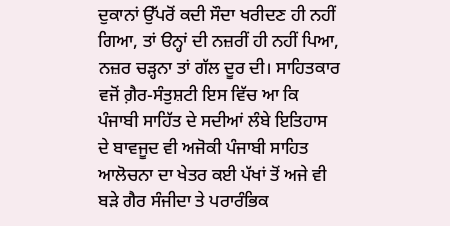ਦੁਕਾਨਾਂ ਉੱਪਰੋਂ ਕਦੀ ਸੌਦਾ ਖਰੀਦਣ ਹੀ ਨਹੀਂ ਗਿਆ, ਤਾਂ ੳਨ੍ਹਾਂ ਦੀ ਨਜ਼ਰੀਂ ਹੀ ਨਹੀਂ ਪਿਆ, ਨਜ਼ਰ ਚੜ੍ਹਨਾ ਤਾਂ ਗੱਲ ਦੂਰ ਦੀ। ਸਾਹਿਤਕਾਰ ਵਜੋਂ ਗ਼ੈਰ-ਸੰਤੁਸ਼ਟੀ ਇਸ ਵਿੱਚ ਆ ਕਿ ਪੰਜਾਬੀ ਸਾਹਿੱਤ ਦੇ ਸਦੀਆਂ ਲੰਬੇ ਇਤਿਹਾਸ ਦੇ ਬਾਵਜੂਦ ਵੀ ਅਜੋਕੀ ਪੰਜਾਬੀ ਸਾਹਿਤ ਆਲੋਚਨਾ ਦਾ ਖੇਤਰ ਕਈ ਪੱਖਾਂ ਤੋਂ ਅਜੇ ਵੀ ਬੜੇ ਗੈਰ ਸੰਜੀਦਾ ਤੇ ਪਰਾਰੰਭਿਕ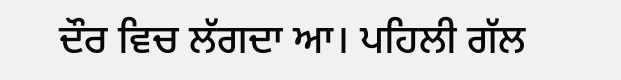ਦੌਰ ਵਿਚ ਲੱਗਦਾ ਆ। ਪਹਿਲੀ ਗੱਲ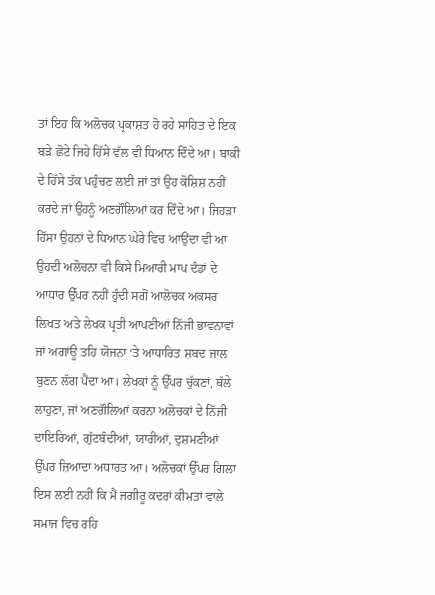ਤਾਂ ਇਹ ਕਿ ਅਲੋਚਕ ਪ੍ਰਕਾਸ਼ਤ ਹੋ ਰਹੇ ਸਾਹਿਤ ਦੇ ਇਕ ਬੜੇ ਛੋਟੇ ਜਿਹੇ ਹਿੱਸੇ ਵੱਲ ਵੀ ਧਿਆਨ ਦਿੰਦੇ ਆ। ਬਾਕੀ ਦੇ ਹਿੱਸੇ ਤੱਕ ਪਹੁੰਚਣ ਲਈ ਜਾਂ ਤਾਂ ਉਹ ਕੋਸ਼ਿਸ਼ ਨਹੀਂ ਕਰਦੇ ਜਾਂ ਉਹਨੂੰ ਅਣਗੌਲਿਆਂ ਕਰ ਦਿੰਦੇ ਆ। ਜਿਹੜਾ ਹਿੱਸਾ ਉਹਨਾਂ ਦੇ ਧਿਆਨ ਘੇਰੇ ਵਿਚ ਆਉਂਦਾ ਵੀ ਆ ਉਹਦੀ ਅਲੋਚਨਾ ਵੀ ਕਿਸੇ ਮਿਆਰੀ ਮਾਪ ਦੰਡਾਂ ਦੇ ਆਧਾਰ ਉੱਪਰ ਨਹੀਂ ਹੁੰਦੀ ਸਗੋਂ ਆਲੋਚਕ ਅਕਸਰ ਲਿਖਤ ਅਤੇ ਲੇਖਕ ਪ੍ਰਤੀ ਆਪਣੀਆਂ ਨਿੱਜੀ ਭਾਵਨਾਵਾਂ ਜਾਂ ਅਗਾਂਊ ਤਹਿ ਯੋਜਨਾ ‘ਤੇ ਆਧਾਰਿਤ ਸ਼ਬਦ ਜਾਲ ਬੁਣਨ ਲੱਗ ਪੈਂਦਾ ਆ। ਲੇਖਕਾਂ ਨੂੰ ਉੱਪਰ ਚੁੱਕਣਾਂ, ਥੱਲੇ ਲਾਹੁਣਾ, ਜਾਂ ਅਣਗੌਲਿਆਂ ਕਰਨਾ ਅਲੋਚਕਾਂ ਦੇ ਨਿੱਜੀ ਦਾਇਰਿਆਂ, ਗੁੱਟਬੰਦੀਆਂ, ਯਾਰੀਆਂ, ਦੁਸ਼ਮਣੀਆਂ ਉੱਪਰ ਜ਼ਿਆਦਾ ਅਧਾਰਤ ਆ। ਅਲੋਚਕਾਂ ਉੱਪਰ ਗਿਲਾ ਇਸ ਲਈ ਨਹੀਂ ਕਿ ਮੈਂ ਜਗੀਰੂ ਕਦਰਾਂ ਕੀਮਤਾਂ ਵਾਲੇ ਸਮਾਜ ਵਿਚ ਰਹਿ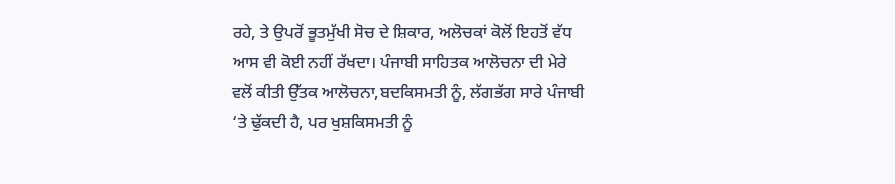ਰਹੇ, ਤੇ ਉਪਰੋਂ ਭੂਤਮੁੱਖੀ ਸੋਚ ਦੇ ਸ਼ਿਕਾਰ, ਅਲੋਚਕਾਂ ਕੋਲੋਂ ਇਹਤੋਂ ਵੱਧ ਆਸ ਵੀ ਕੋਈ ਨਹੀਂ ਰੱਖਦਾ। ਪੰਜਾਬੀ ਸਾਹਿਤਕ ਆਲੋਚਨਾ ਦੀ ਮੇਰੇ ਵਲੋਂ ਕੀਤੀ ਉੱਤਕ ਆਲੋਚਨਾ,ਬਦਕਿਸਮਤੀ ਨੂੰ, ਲੱਗਭੱਗ ਸਾਰੇ ਪੰਜਾਬੀ ‘ਤੇ ਢੁੱਕਦੀ ਹੈ, ਪਰ ਖੁਸ਼ਕਿਸਮਤੀ ਨੂੰ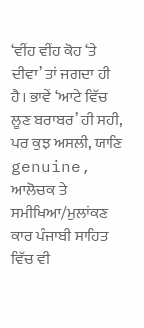‘ਵੀਂਹ ਵੀਂਹ ਕੋਹ ‘ਤੇ ਦੀਵਾ’ ਤਾਂ ਜਗਦਾ ਹੀ ਹੈ। ਭਾਵੇਂ ‘ਆਟੇ ਵਿੱਚ ਲੂਣ ਬਰਾਬਰ’ ਹੀ ਸਹੀ, ਪਰ ਕੁਝ ਅਸਲੀ, ਯਾਣਿ genuine, ਆਲੋਚਕ ਤੇ ਸਮੀਖਿਆ/ਮੁਲਾਂਕਣ ਕਾਰ ਪੰਜਾਬੀ ਸਾਹਿਤ ਵਿੱਚ ਵੀ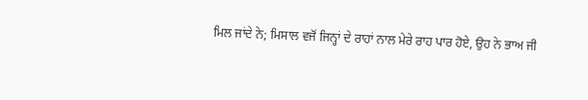ਮਿਲ ਜਾਂਦੇ ਨੇ; ਮਿਸਾਲ ਵਜੋਂ ਜਿਨ੍ਹਾਂ ਦੇ ਰਾਹਾਂ ਨਾਲ ਮੇਰੇ ਰਾਹ ਪਾਰ ਹੋਏ, ਉਹ ਨੇ ਭਾਅ ਜੀ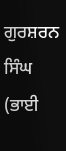ਗੁਰਸ਼ਰਨ ਸਿੰਘ (ਭਾਈ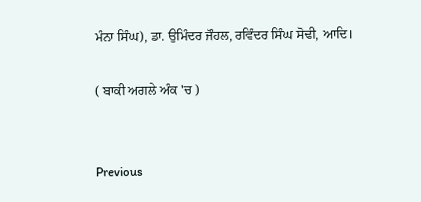ਮੰਨਾ ਸਿੰਘ), ਡਾ. ਉਮਿੰਦਰ ਜੌਹਲ, ਰਵਿੰਦਰ ਸਿੰਘ ਸੋਢੀ, ਆਦਿ।

( ਬਾਕੀ ਅਗਲੇ ਅੰਕ 'ਚ )


Previous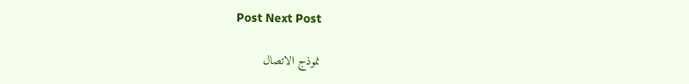Post Next Post

نموذج الاتصال